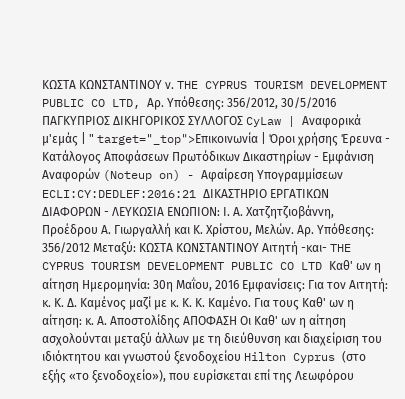ΚΩΣΤΑ ΚΩΝΣΤΑΝΤΙΝΟΥ ν. THE CYPRUS TOURISM DEVELOPMENT PUBLIC CO LTD, Αρ. Υπόθεσης: 356/2012, 30/5/2016 ΠΑΓΚΥΠΡΙΟΣ ΔΙΚΗΓΟΡΙΚΟΣ ΣΥΛΛΟΓΟΣ CyLaw | Αναφορικά μ'εμάς | " target="_top">Επικοινωνία | Όροι χρήσης Έρευνα - Κατάλογος Αποφάσεων Πρωτόδικων Δικαστηρίων - Εμφάνιση Αναφορών (Noteup on) - Αφαίρεση Υπογραμμίσεων ECLI:CY:DEDLEF:2016:21 ΔΙΚΑΣΤΗΡΙΟ ΕΡΓΑΤΙΚΩΝ ΔΙΑΦΟΡΩΝ - ΛΕΥΚΩΣΙΑ ΕΝΩΠΙΟΝ: Ι. Α. Χατζητζιοβάννη, Προέδρου Α. Γιωργαλλή και Κ. Χρίστου, Μελών. Αρ. Υπόθεσης: 356/2012 Μεταξύ: ΚΩΣΤΑ ΚΩΝΣΤΑΝΤΙΝΟΥ Αιτητή -και- THE CYPRUS TOURISM DEVELOPMENT PUBLIC CO LTD Καθ' ων η αίτηση Ημερομηνία: 30η Μαΐου, 2016 Εμφανίσεις: Για τον Αιτητή: κ. Κ. Δ. Καμένος μαζί με κ. Κ. Κ. Καμένο. Για τους Καθ' ων η αίτηση: κ. Α. Αποστολίδης ΑΠΟΦΑΣΗ Οι Καθ' ων η αίτηση ασχολούνται μεταξύ άλλων με τη διεύθυνση και διαχείριση του ιδιόκτητου και γνωστού ξενοδοχείου Hilton Cyprus (στο εξής «το ξενοδοχείο»), που ευρίσκεται επί της Λεωφόρου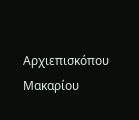Αρχιεπισκόπου Μακαρίου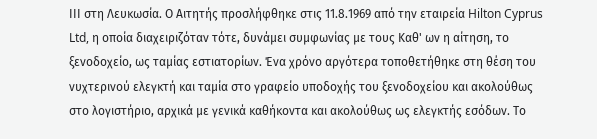ΙΙΙ στη Λευκωσία. Ο Αιτητής προσλήφθηκε στις 11.8.1969 από την εταιρεία Hilton Cyprus Ltd, η οποία διαχειριζόταν τότε, δυνάμει συμφωνίας με τους Καθ' ων η αίτηση, το ξενοδοχείο, ως ταμίας εστιατορίων. Ένα χρόνο αργότερα τοποθετήθηκε στη θέση του νυχτερινού ελεγκτή και ταμία στο γραφείο υποδοχής του ξενοδοχείου και ακολούθως στο λογιστήριο, αρχικά με γενικά καθήκοντα και ακολούθως ως ελεγκτής εσόδων. Το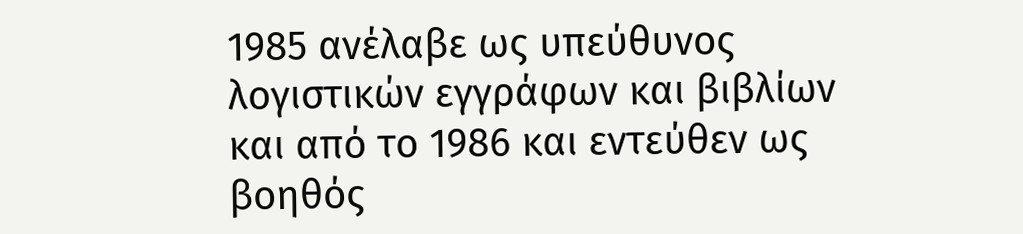1985 ανέλαβε ως υπεύθυνος λογιστικών εγγράφων και βιβλίων και από το 1986 και εντεύθεν ως βοηθός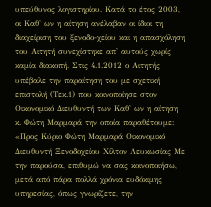υπεύθυνος λογιστηρίου. Κατά το έτος 2003, οι Καθ' ων η αίτηση ανέλαβαν οι ίδιοι τη διαχείριση του ξενοδο-χείου και η απασχόληση του Αιτητή συνεχίστηκε απ' αυτούς χωρίς καμία διακοπή. Στις 4.1.2012 ο Αιτητής υπέβαλε την παραίτηση του με σχετική επιστολή (Τεκ.1) που κοινοποίησε στον Οικονομικό Διευθυντή των Καθ' ων η αίτηση κ. Φώτη Μαρμαρά την οποία παραθέτουμε: «Προς Κύριο Φώτη Μαρμαρά Οικονομικό Διευθυντή Ξενοδοχείου Χίλτον Λευκωσίας Με την παρούσα, επιθυμώ να σας κοινοποιήσω, μετά από πάρα πολλά χρόνια ευδόκιμης υπηρεσίας, όπως γνωρίζετε, την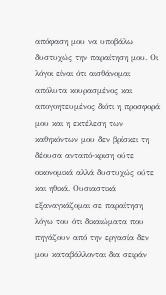απόφαση μου να υποβάλω δυστυχώς την παραίτηση μου. Οι λόγοι είναι ότι αισθάνομαι απόλυτα κουρασμένος και απογοητευμένος διότι η προσφορά μου και η εκτέλεση των καθηκόντων μου δεν βρίσκει τη δέουσα ανταπό-κριση ούτε οικονομικά αλλά δυστυχώς ούτε και ηθικά. Ουσιαστικά εξαναγκάζομαι σε παραίτηση λόγω του ότι δικαιώματα που πηγάζουν από την εργασία δεν μου καταβάλλονται δια σειράν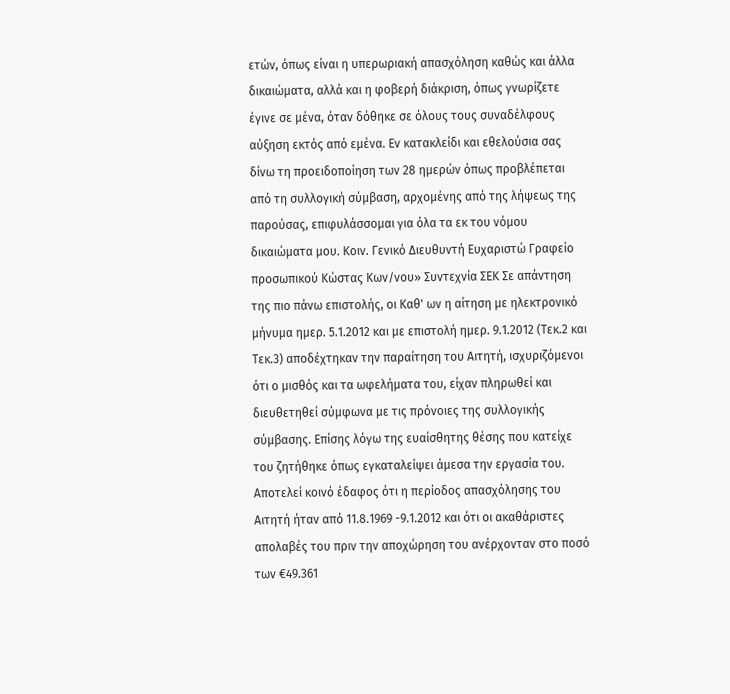ετών, όπως είναι η υπερωριακή απασχόληση καθώς και άλλα δικαιώματα, αλλά και η φοβερή διάκριση, όπως γνωρίζετε έγινε σε μένα, όταν δόθηκε σε όλους τους συναδέλφους αύξηση εκτός από εμένα. Εν κατακλείδι και εθελούσια σας δίνω τη προειδοποίηση των 28 ημερών όπως προβλέπεται από τη συλλογική σύμβαση, αρχομένης από της λήψεως της παρούσας, επιφυλάσσομαι για όλα τα εκ του νόμου δικαιώματα μου. Κοιν. Γενικό Διευθυντή Ευχαριστώ Γραφείο προσωπικού Κώστας Κων/νου» Συντεχνία ΣΕΚ Σε απάντηση της πιο πάνω επιστολής, οι Καθ' ων η αίτηση με ηλεκτρονικό μήνυμα ημερ. 5.1.2012 και με επιστολή ημερ. 9.1.2012 (Τεκ.2 και Τεκ.3) αποδέχτηκαν την παραίτηση του Αιτητή, ισχυριζόμενοι ότι ο μισθός και τα ωφελήματα του, είχαν πληρωθεί και διευθετηθεί σύμφωνα με τις πρόνοιες της συλλογικής σύμβασης. Επίσης λόγω της ευαίσθητης θέσης που κατείχε του ζητήθηκε όπως εγκαταλείψει άμεσα την εργασία του. Αποτελεί κοινό έδαφος ότι η περίοδος απασχόλησης του Αιτητή ήταν από 11.8.1969 -9.1.2012 και ότι οι ακαθάριστες απολαβές του πριν την αποχώρηση του ανέρχονταν στο ποσό των €49.361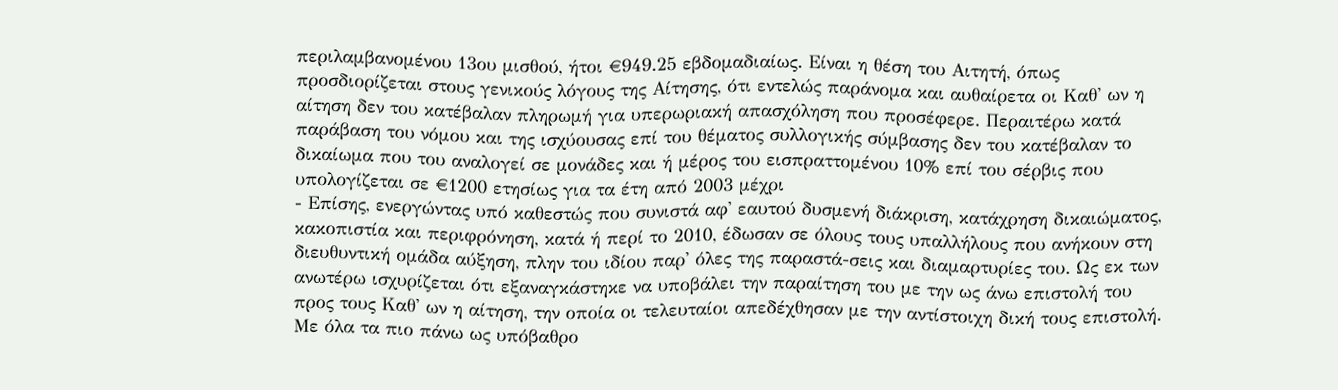περιλαμβανομένου 13ου μισθού, ήτοι €949.25 εβδομαδιαίως. Είναι η θέση του Αιτητή, όπως προσδιορίζεται στους γενικούς λόγους της Αίτησης, ότι εντελώς παράνομα και αυθαίρετα οι Καθ' ων η αίτηση δεν του κατέβαλαν πληρωμή για υπερωριακή απασχόληση που προσέφερε. Περαιτέρω κατά παράβαση του νόμου και της ισχύουσας επί του θέματος συλλογικής σύμβασης δεν του κατέβαλαν το δικαίωμα που του αναλογεί σε μονάδες και ή μέρος του εισπραττομένου 10% επί του σέρβις που υπολογίζεται σε €1200 ετησίως για τα έτη από 2003 μέχρι
- Επίσης, ενεργώντας υπό καθεστώς που συνιστά αφ' εαυτού δυσμενή διάκριση, κατάχρηση δικαιώματος, κακοπιστία και περιφρόνηση, κατά ή περί το 2010, έδωσαν σε όλους τους υπαλλήλους που ανήκουν στη διευθυντική ομάδα αύξηση, πλην του ιδίου παρ' όλες της παραστά-σεις και διαμαρτυρίες του. Ως εκ των ανωτέρω ισχυρίζεται ότι εξαναγκάστηκε να υποβάλει την παραίτηση του με την ως άνω επιστολή του προς τους Καθ' ων η αίτηση, την οποία οι τελευταίοι απεδέχθησαν με την αντίστοιχη δική τους επιστολή. Με όλα τα πιο πάνω ως υπόβαθρο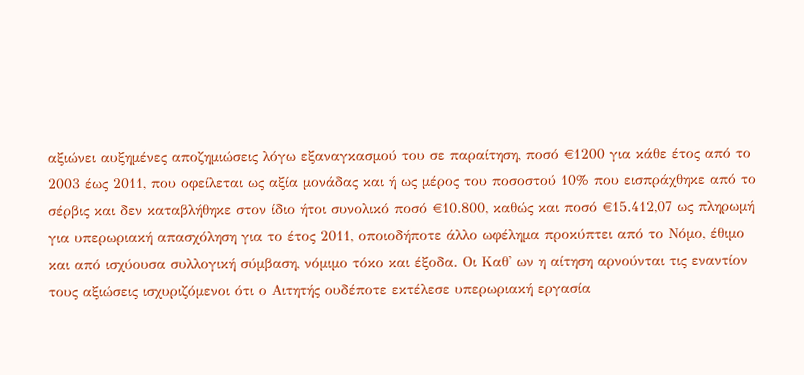αξιώνει αυξημένες αποζημιώσεις λόγω εξαναγκασμού του σε παραίτηση, ποσό €1200 για κάθε έτος από το 2003 έως 2011, που οφείλεται ως αξία μονάδας και ή ως μέρος του ποσοστού 10% που εισπράχθηκε από το σέρβις και δεν καταβλήθηκε στον ίδιο ήτοι συνολικό ποσό €10.800, καθώς και ποσό €15.412,07 ως πληρωμή για υπερωριακή απασχόληση για το έτος 2011, οποιοδήποτε άλλο ωφέλημα προκύπτει από το Νόμο, έθιμο και από ισχύουσα συλλογική σύμβαση, νόμιμο τόκο και έξοδα. Οι Καθ' ων η αίτηση αρνούνται τις εναντίον τους αξιώσεις ισχυριζόμενοι ότι ο Αιτητής ουδέποτε εκτέλεσε υπερωριακή εργασία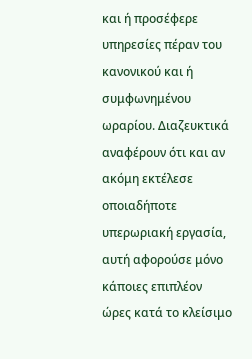και ή προσέφερε υπηρεσίες πέραν του κανονικού και ή συμφωνημένου ωραρίου. Διαζευκτικά αναφέρουν ότι και αν ακόμη εκτέλεσε οποιαδήποτε υπερωριακή εργασία, αυτή αφορούσε μόνο κάποιες επιπλέον ώρες κατά το κλείσιμο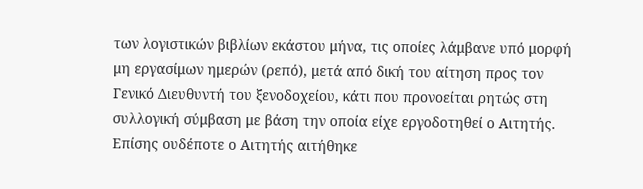των λογιστικών βιβλίων εκάστου μήνα, τις οποίες λάμβανε υπό μορφή μη εργασίμων ημερών (ρεπό), μετά από δική του αίτηση προς τον Γενικό Διευθυντή του ξενοδοχείου, κάτι που προνοείται ρητώς στη συλλογική σύμβαση με βάση την οποία είχε εργοδοτηθεί ο Αιτητής. Επίσης ουδέποτε ο Αιτητής αιτήθηκε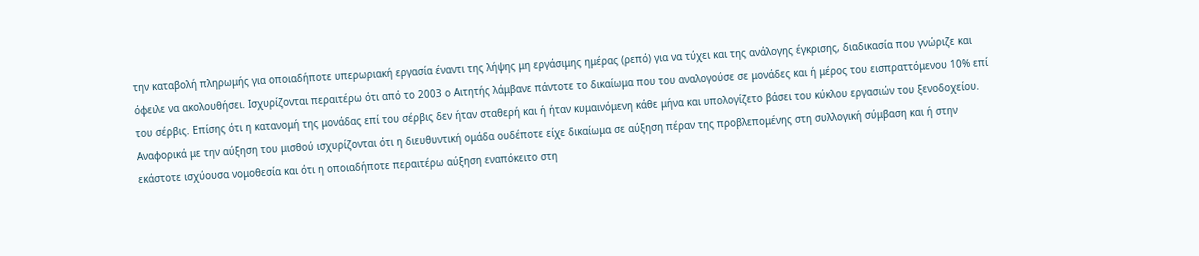την καταβολή πληρωμής για οποιαδήποτε υπερωριακή εργασία έναντι της λήψης μη εργάσιμης ημέρας (ρεπό) για να τύχει και της ανάλογης έγκρισης, διαδικασία που γνώριζε και όφειλε να ακολουθήσει. Ισχυρίζονται περαιτέρω ότι από το 2003 ο Αιτητής λάμβανε πάντοτε το δικαίωμα που του αναλογούσε σε μονάδες και ή μέρος του εισπραττόμενου 10% επί του σέρβις. Επίσης ότι η κατανομή της μονάδας επί του σέρβις δεν ήταν σταθερή και ή ήταν κυμαινόμενη κάθε μήνα και υπολογίζετο βάσει του κύκλου εργασιών του ξενοδοχείου. Αναφορικά με την αύξηση του μισθού ισχυρίζονται ότι η διευθυντική ομάδα ουδέποτε είχε δικαίωμα σε αύξηση πέραν της προβλεπομένης στη συλλογική σύμβαση και ή στην εκάστοτε ισχύουσα νομοθεσία και ότι η οποιαδήποτε περαιτέρω αύξηση εναπόκειτο στη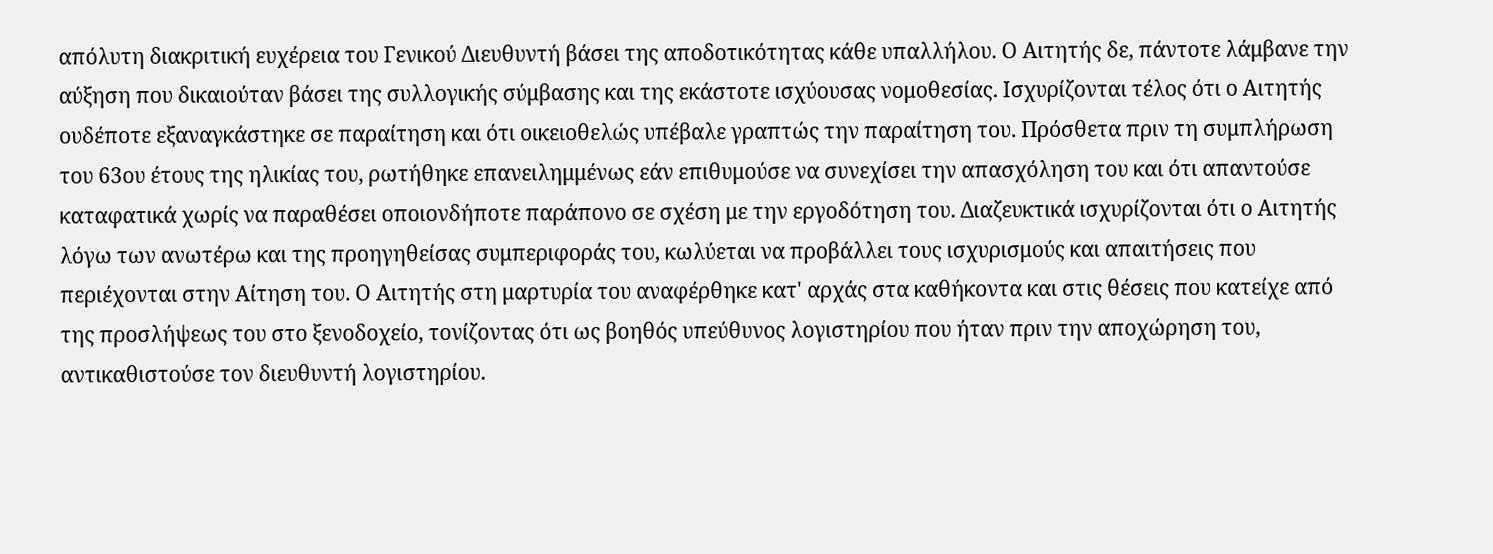απόλυτη διακριτική ευχέρεια του Γενικού Διευθυντή βάσει της αποδοτικότητας κάθε υπαλλήλου. Ο Αιτητής δε, πάντοτε λάμβανε την αύξηση που δικαιούταν βάσει της συλλογικής σύμβασης και της εκάστοτε ισχύουσας νομοθεσίας. Ισχυρίζονται τέλος ότι ο Αιτητής ουδέποτε εξαναγκάστηκε σε παραίτηση και ότι οικειοθελώς υπέβαλε γραπτώς την παραίτηση του. Πρόσθετα πριν τη συμπλήρωση του 63ου έτους της ηλικίας του, ρωτήθηκε επανειλημμένως εάν επιθυμούσε να συνεχίσει την απασχόληση του και ότι απαντούσε καταφατικά χωρίς να παραθέσει οποιονδήποτε παράπονο σε σχέση με την εργοδότηση του. Διαζευκτικά ισχυρίζονται ότι ο Αιτητής λόγω των ανωτέρω και της προηγηθείσας συμπεριφοράς του, κωλύεται να προβάλλει τους ισχυρισμούς και απαιτήσεις που περιέχονται στην Αίτηση του. Ο Αιτητής στη μαρτυρία του αναφέρθηκε κατ' αρχάς στα καθήκοντα και στις θέσεις που κατείχε από της προσλήψεως του στο ξενοδοχείο, τονίζοντας ότι ως βοηθός υπεύθυνος λογιστηρίου που ήταν πριν την αποχώρηση του, αντικαθιστούσε τον διευθυντή λογιστηρίου.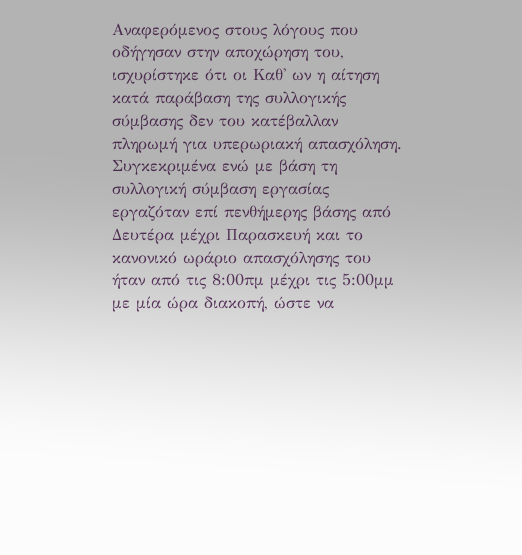Αναφερόμενος στους λόγους που οδήγησαν στην αποχώρηση του, ισχυρίστηκε ότι οι Καθ' ων η αίτηση κατά παράβαση της συλλογικής σύμβασης δεν του κατέβαλλαν πληρωμή για υπερωριακή απασχόληση. Συγκεκριμένα ενώ με βάση τη συλλογική σύμβαση εργασίας εργαζόταν επί πενθήμερης βάσης από Δευτέρα μέχρι Παρασκευή και το κανονικό ωράριο απασχόλησης του ήταν από τις 8:00πμ μέχρι τις 5:00μμ με μία ώρα διακοπή, ώστε να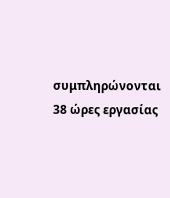συμπληρώνονται 38 ώρες εργασίας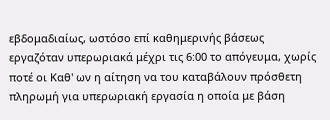εβδομαδιαίως, ωστόσο επί καθημερινής βάσεως εργαζόταν υπερωριακά μέχρι τις 6:00 το απόγευμα, χωρίς ποτέ οι Καθ' ων η αίτηση να του καταβάλουν πρόσθετη πληρωμή για υπερωριακή εργασία η οποία με βάση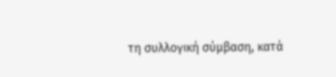τη συλλογική σύμβαση, κατά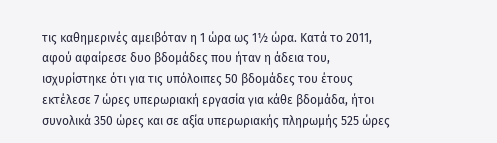τις καθημερινές αμειβόταν η 1 ώρα ως 1½ ώρα. Κατά το 2011, αφού αφαίρεσε δυο βδομάδες που ήταν η άδεια του, ισχυρίστηκε ότι για τις υπόλοιπες 50 βδομάδες του έτους εκτέλεσε 7 ώρες υπερωριακή εργασία για κάθε βδομάδα, ήτοι συνολικά 350 ώρες και σε αξία υπερωριακής πληρωμής 525 ώρες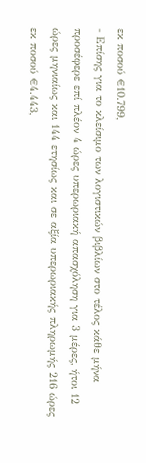εκ ποσού €10.799,
- Επίσης για το κλείσιμο των λογιστικών βιβλίων στο τέλος κάθε μήνα προσέφερε επί πλέον 4 ώρες υπερωριακή απασχόληση για 3 μέρες, ήτοι 12 ώρες μηνιαίως και 144 ετησίως και σε αξία υπερωριακής πληρωμής 216 ώρες εκ ποσού €4.443,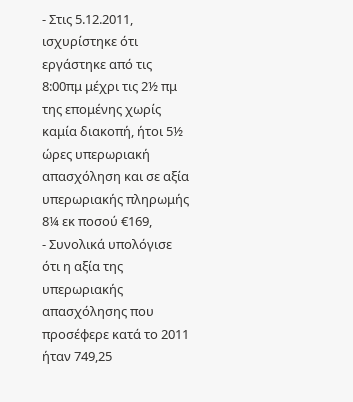- Στις 5.12.2011, ισχυρίστηκε ότι εργάστηκε από τις 8:00πμ μέχρι τις 2½ πμ της επομένης χωρίς καμία διακοπή, ήτοι 5½ ώρες υπερωριακή απασχόληση και σε αξία υπερωριακής πληρωμής 8¼ εκ ποσού €169,
- Συνολικά υπολόγισε ότι η αξία της υπερωριακής απασχόλησης που προσέφερε κατά το 2011 ήταν 749,25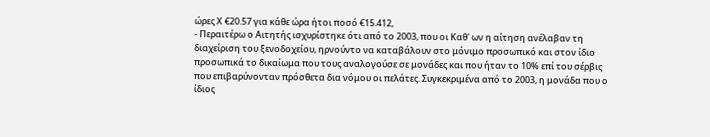ώρες Χ €20.57 για κάθε ώρα ήτοι ποσό €15.412,
- Περαιτέρω ο Αιτητής ισχυρίστηκε ότι από το 2003, που οι Καθ' ων η αίτηση ανέλαβαν τη διαχείριση του ξενοδοχείου, ηρνούντο να καταβάλουν στο μόνιμο προσωπικό και στον ίδιο προσωπικά το δικαίωμα που τους αναλογούσε σε μονάδες και που ήταν το 10% επί του σέρβις που επιβαρύνονταν πρόσθετα δια νόμου οι πελάτες. Συγκεκριμένα από το 2003, η μονάδα που ο ίδιος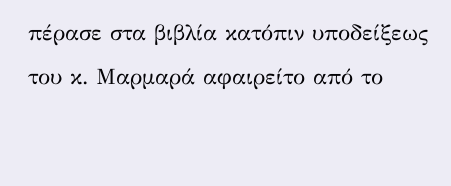πέρασε στα βιβλία κατόπιν υποδείξεως του κ. Μαρμαρά αφαιρείτο από το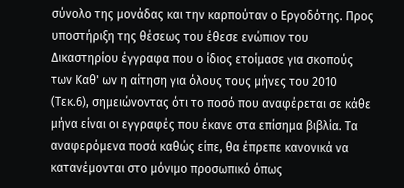σύνολο της μονάδας και την καρπούταν ο Εργοδότης. Προς υποστήριξη της θέσεως του έθεσε ενώπιον του Δικαστηρίου έγγραφα που ο ίδιος ετοίμασε για σκοπούς των Καθ' ων η αίτηση για όλους τους μήνες του 2010 (Τεκ.6), σημειώνοντας ότι το ποσό που αναφέρεται σε κάθε μήνα είναι οι εγγραφές που έκανε στα επίσημα βιβλία. Τα αναφερόμενα ποσά καθώς είπε, θα έπρεπε κανονικά να κατανέμονται στο μόνιμο προσωπικό όπως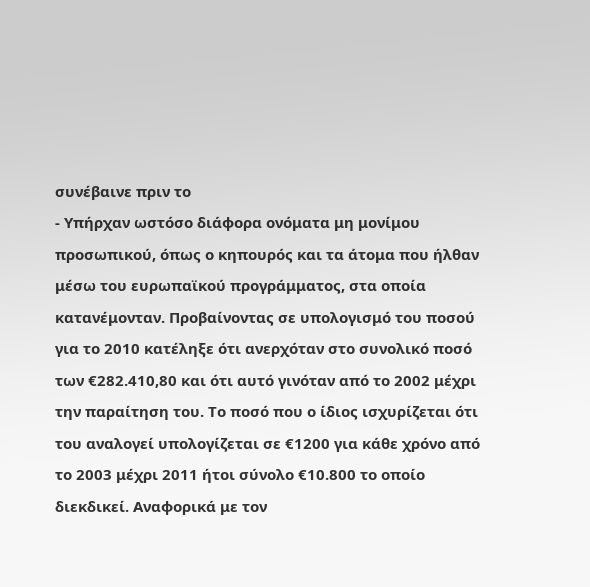συνέβαινε πριν το
- Υπήρχαν ωστόσο διάφορα ονόματα μη μονίμου προσωπικού, όπως ο κηπουρός και τα άτομα που ήλθαν μέσω του ευρωπαϊκού προγράμματος, στα οποία κατανέμονταν. Προβαίνοντας σε υπολογισμό του ποσού για το 2010 κατέληξε ότι ανερχόταν στο συνολικό ποσό των €282.410,80 και ότι αυτό γινόταν από το 2002 μέχρι την παραίτηση του. Το ποσό που ο ίδιος ισχυρίζεται ότι του αναλογεί υπολογίζεται σε €1200 για κάθε χρόνο από το 2003 μέχρι 2011 ήτοι σύνολο €10.800 το οποίο διεκδικεί. Αναφορικά με τον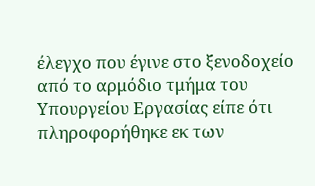έλεγχο που έγινε στο ξενοδοχείο από το αρμόδιο τμήμα του Υπουργείου Εργασίας είπε ότι πληροφορήθηκε εκ των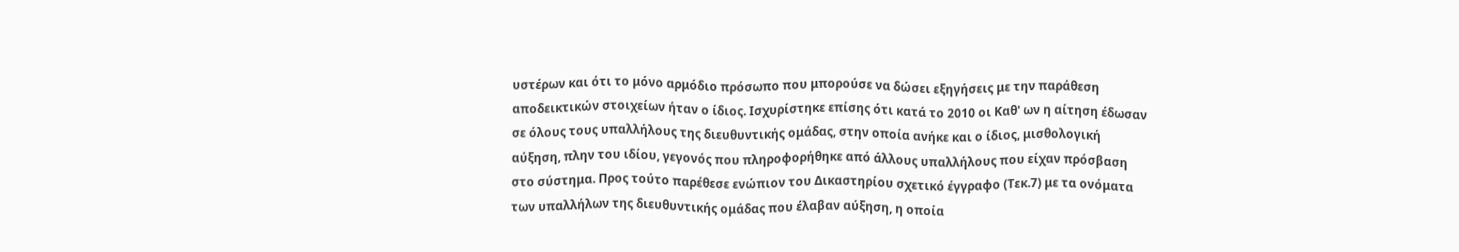υστέρων και ότι το μόνο αρμόδιο πρόσωπο που μπορούσε να δώσει εξηγήσεις με την παράθεση αποδεικτικών στοιχείων ήταν ο ίδιος. Ισχυρίστηκε επίσης ότι κατά το 2010 οι Καθ' ων η αίτηση έδωσαν σε όλους τους υπαλλήλους της διευθυντικής ομάδας, στην οποία ανήκε και ο ίδιος, μισθολογική αύξηση, πλην του ιδίου, γεγονός που πληροφορήθηκε από άλλους υπαλλήλους που είχαν πρόσβαση στο σύστημα. Προς τούτο παρέθεσε ενώπιον του Δικαστηρίου σχετικό έγγραφο (Τεκ.7) με τα ονόματα των υπαλλήλων της διευθυντικής ομάδας που έλαβαν αύξηση, η οποία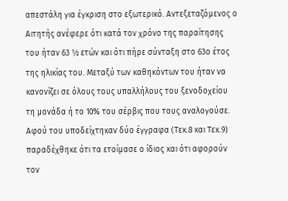απεστάλη για έγκριση στο εξωτερικό. Αντεξεταζόμενος ο Αιτητής ανέφερε ότι κατά τον χρόνο της παραίτησης του ήταν 63 ½ ετών και ότι πήρε σύνταξη στο 63ο έτος της ηλικίας του. Μεταξύ των καθηκόντων του ήταν να κανονίζει σε όλους τους υπαλλήλους του ξενοδοχείου τη μονάδα ή το 10% του σέρβις που τους αναλογούσε. Αφού του υποδείχτηκαν δύο έγγραφα (Τεκ.8 και Τεκ.9) παραδέχθηκε ότι τα ετοίμασε ο ίδιος και ότι αφορούν τον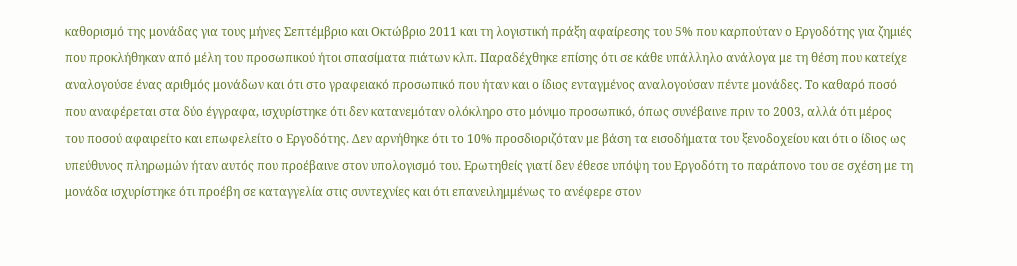καθορισμό της μονάδας για τους μήνες Σεπτέμβριο και Οκτώβριο 2011 και τη λογιστική πράξη αφαίρεσης του 5% που καρπούταν ο Εργοδότης για ζημιές που προκλήθηκαν από μέλη του προσωπικού ήτοι σπασίματα πιάτων κλπ. Παραδέχθηκε επίσης ότι σε κάθε υπάλληλο ανάλογα με τη θέση που κατείχε αναλογούσε ένας αριθμός μονάδων και ότι στο γραφειακό προσωπικό που ήταν και ο ίδιος ενταγμένος αναλογούσαν πέντε μονάδες. Το καθαρό ποσό που αναφέρεται στα δύο έγγραφα, ισχυρίστηκε ότι δεν κατανεμόταν ολόκληρο στο μόνιμο προσωπικό, όπως συνέβαινε πριν το 2003, αλλά ότι μέρος του ποσού αφαιρείτο και επωφελείτο ο Εργοδότης. Δεν αρνήθηκε ότι το 10% προσδιοριζόταν με βάση τα εισοδήματα του ξενοδοχείου και ότι ο ίδιος ως υπεύθυνος πληρωμών ήταν αυτός που προέβαινε στον υπολογισμό του. Ερωτηθείς γιατί δεν έθεσε υπόψη του Εργοδότη το παράπονο του σε σχέση με τη μονάδα ισχυρίστηκε ότι προέβη σε καταγγελία στις συντεχνίες και ότι επανειλημμένως το ανέφερε στον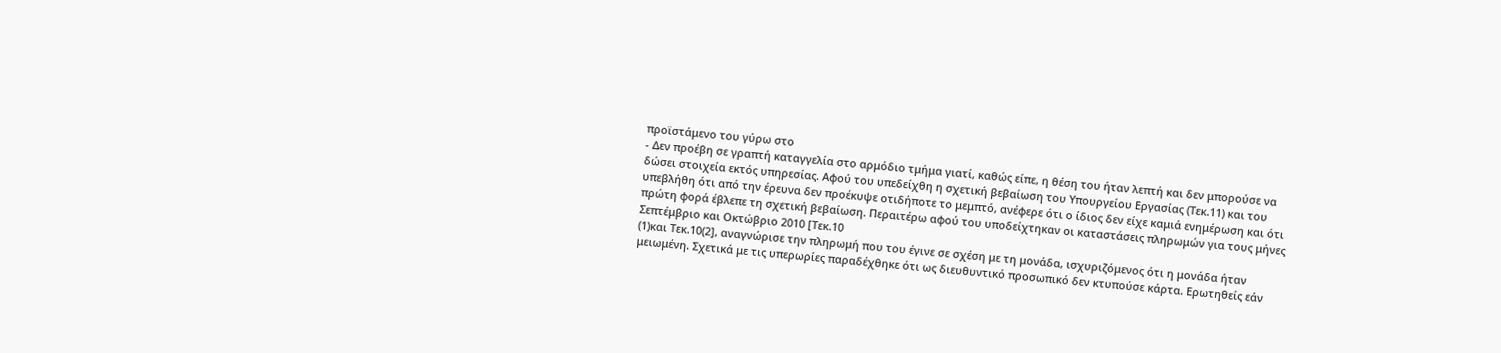προϊστάμενο του γύρω στο
- Δεν προέβη σε γραπτή καταγγελία στο αρμόδιο τμήμα γιατί, καθώς είπε, η θέση του ήταν λεπτή και δεν μπορούσε να δώσει στοιχεία εκτός υπηρεσίας. Αφού του υπεδείχθη η σχετική βεβαίωση του Υπουργείου Εργασίας (Τεκ.11) και του υπεβλήθη ότι από την έρευνα δεν προέκυψε οτιδήποτε το μεμπτό, ανέφερε ότι ο ίδιος δεν είχε καμιά ενημέρωση και ότι πρώτη φορά έβλεπε τη σχετική βεβαίωση. Περαιτέρω αφού του υποδείχτηκαν οι καταστάσεις πληρωμών για τους μήνες Σεπτέμβριο και Οκτώβριο 2010 [Τεκ.10
(1)και Τεκ.10(2], αναγνώρισε την πληρωμή που του έγινε σε σχέση με τη μονάδα, ισχυριζόμενος ότι η μονάδα ήταν μειωμένη. Σχετικά με τις υπερωρίες παραδέχθηκε ότι ως διευθυντικό προσωπικό δεν κτυπούσε κάρτα. Ερωτηθείς εάν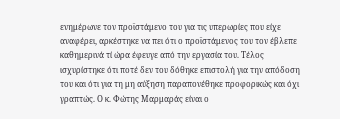ενημέρωνε τον προϊστάμενο του για τις υπερωρίες που είχε αναφέρει, αρκέστηκε να πει ότι ο προϊστάμενος του τον έβλεπε καθημερινά τί ώρα έφευγε από την εργασία του. Τέλος ισχυρίστηκε ότι ποτέ δεν του δόθηκε επιστολή για την απόδοση του και ότι για τη μη αύξηση παραπονέθηκε προφορικώς και όχι γραπτώς. Ο κ. Φώτης Μαρμαράς είναι ο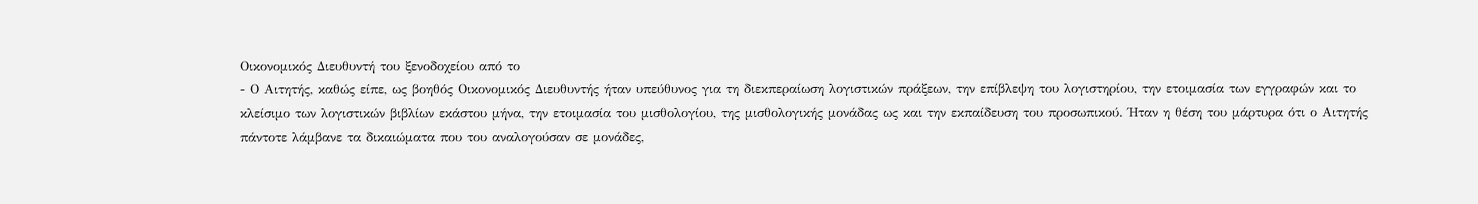Οικονομικός Διευθυντή του ξενοδοχείου από το
- Ο Αιτητής, καθώς είπε, ως βοηθός Οικονομικός Διευθυντής ήταν υπεύθυνος για τη διεκπεραίωση λογιστικών πράξεων, την επίβλεψη του λογιστηρίου, την ετοιμασία των εγγραφών και το κλείσιμο των λογιστικών βιβλίων εκάστου μήνα, την ετοιμασία του μισθολογίου, της μισθολογικής μονάδας ως και την εκπαίδευση του προσωπικού. Ήταν η θέση του μάρτυρα ότι ο Αιτητής πάντοτε λάμβανε τα δικαιώματα που του αναλογούσαν σε μονάδες,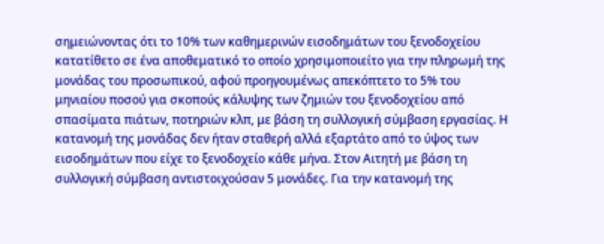σημειώνοντας ότι το 10% των καθημερινών εισοδημάτων του ξενοδοχείου κατατίθετο σε ένα αποθεματικό το οποίο χρησιμοποιείτο για την πληρωμή της μονάδας του προσωπικού, αφού προηγουμένως απεκόπτετο το 5% του μηνιαίου ποσού για σκοπούς κάλυψης των ζημιών του ξενοδοχείου από σπασίματα πιάτων, ποτηριών κλπ, με βάση τη συλλογική σύμβαση εργασίας. Η κατανομή της μονάδας δεν ήταν σταθερή αλλά εξαρτάτο από το ύψος των εισοδημάτων που είχε το ξενοδοχείο κάθε μήνα. Στον Αιτητή με βάση τη συλλογική σύμβαση αντιστοιχούσαν 5 μονάδες. Για την κατανομή της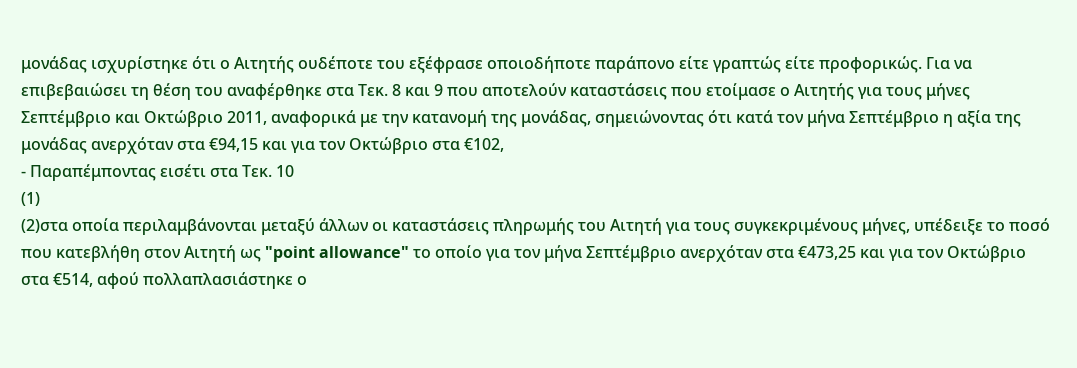μονάδας ισχυρίστηκε ότι ο Αιτητής ουδέποτε του εξέφρασε οποιοδήποτε παράπονο είτε γραπτώς είτε προφορικώς. Για να επιβεβαιώσει τη θέση του αναφέρθηκε στα Τεκ. 8 και 9 που αποτελούν καταστάσεις που ετοίμασε ο Αιτητής για τους μήνες Σεπτέμβριο και Οκτώβριο 2011, αναφορικά με την κατανομή της μονάδας, σημειώνοντας ότι κατά τον μήνα Σεπτέμβριο η αξία της μονάδας ανερχόταν στα €94,15 και για τον Οκτώβριο στα €102,
- Παραπέμποντας εισέτι στα Τεκ. 10
(1)
(2)στα οποία περιλαμβάνονται μεταξύ άλλων οι καταστάσεις πληρωμής του Αιτητή για τους συγκεκριμένους μήνες, υπέδειξε το ποσό που κατεβλήθη στον Αιτητή ως "point allowance" το οποίο για τον μήνα Σεπτέμβριο ανερχόταν στα €473,25 και για τον Οκτώβριο στα €514, αφού πολλαπλασιάστηκε ο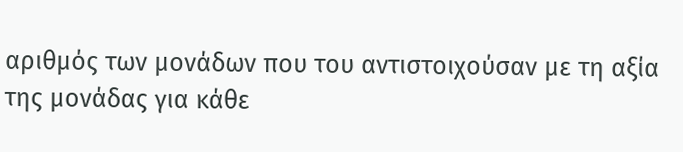αριθμός των μονάδων που του αντιστοιχούσαν με τη αξία της μονάδας για κάθε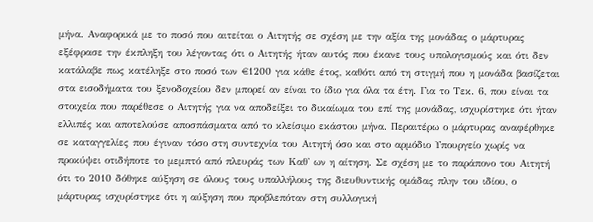μήνα. Αναφορικά με το ποσό που αιτείται ο Αιτητής σε σχέση με την αξία της μονάδας ο μάρτυρας εξέφρασε την έκπληξη του λέγοντας ότι ο Αιτητής ήταν αυτός που έκανε τους υπολογισμούς και ότι δεν κατάλαβε πως κατέληξε στο ποσό των €1200 για κάθε έτος, καθότι από τη στιγμή που η μονάδα βασίζεται στα εισοδήματα του ξενοδοχείου δεν μπορεί αν είναι το ίδιο για όλα τα έτη. Για το Τεκ. 6, που είναι τα στοιχεία που παρέθεσε ο Αιτητής για να αποδείξει το δικαίωμα του επί της μονάδας, ισχυρίστηκε ότι ήταν ελλιπές και αποτελούσε αποσπάσματα από το κλείσιμο εκάστου μήνα. Περαιτέρω ο μάρτυρας αναφέρθηκε σε καταγγελίες που έγιναν τόσο στη συντεχνία του Αιτητή όσο και στο αρμόδιο Υπουργείο χωρίς να προκύψει οτιδήποτε το μεμπτό από πλευράς των Καθ' ων η αίτηση. Σε σχέση με το παράπονο του Αιτητή ότι το 2010 δόθηκε αύξηση σε όλους τους υπαλλήλους της διευθυντικής ομάδας πλην του ιδίου, ο μάρτυρας ισχυρίστηκε ότι η αύξηση που προβλεπόταν στη συλλογική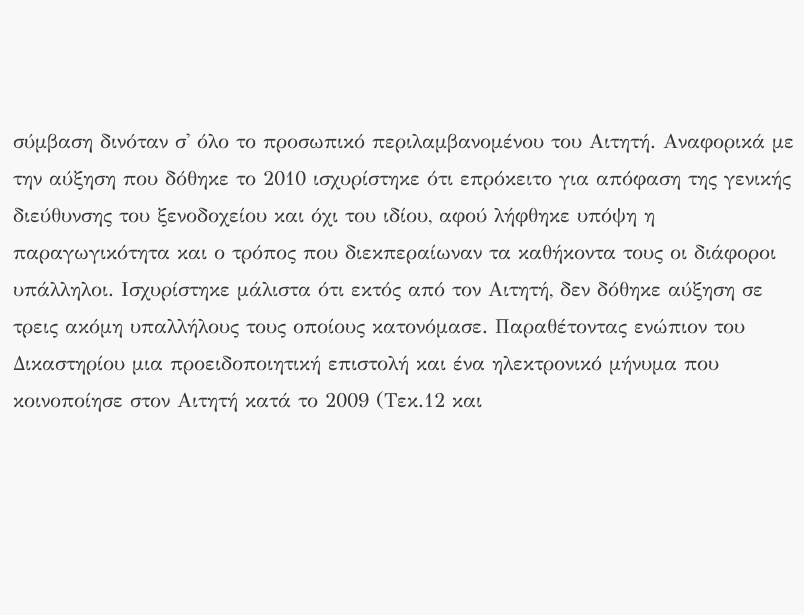σύμβαση δινόταν σ' όλο το προσωπικό περιλαμβανομένου του Αιτητή. Αναφορικά με την αύξηση που δόθηκε το 2010 ισχυρίστηκε ότι επρόκειτο για απόφαση της γενικής διεύθυνσης του ξενοδοχείου και όχι του ιδίου, αφού λήφθηκε υπόψη η παραγωγικότητα και ο τρόπος που διεκπεραίωναν τα καθήκοντα τους οι διάφοροι υπάλληλοι. Ισχυρίστηκε μάλιστα ότι εκτός από τον Αιτητή, δεν δόθηκε αύξηση σε τρεις ακόμη υπαλλήλους τους οποίους κατονόμασε. Παραθέτοντας ενώπιον του Δικαστηρίου μια προειδοποιητική επιστολή και ένα ηλεκτρονικό μήνυμα που κοινοποίησε στον Αιτητή κατά το 2009 (Τεκ.12 και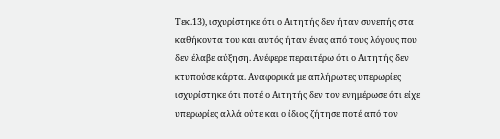Τεκ.13), ισχυρίστηκε ότι ο Αιτητής δεν ήταν συνεπής στα καθήκοντα του και αυτός ήταν ένας από τους λόγους που δεν έλαβε αύξηση. Ανέφερε περαιτέρω ότι ο Αιτητής δεν κτυπούσε κάρτα. Αναφορικά με απλήρωτες υπερωρίες ισχυρίστηκε ότι ποτέ ο Αιτητής δεν τον ενημέρωσε ότι είχε υπερωρίες αλλά ούτε και ο ίδιος ζήτησε ποτέ από τον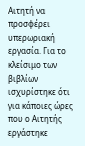Αιτητή να προσφέρει υπερωριακή εργασία. Για το κλείσιμο των βιβλίων ισχυρίστηκε ότι για κάποιες ώρες που ο Αιτητής εργάστηκε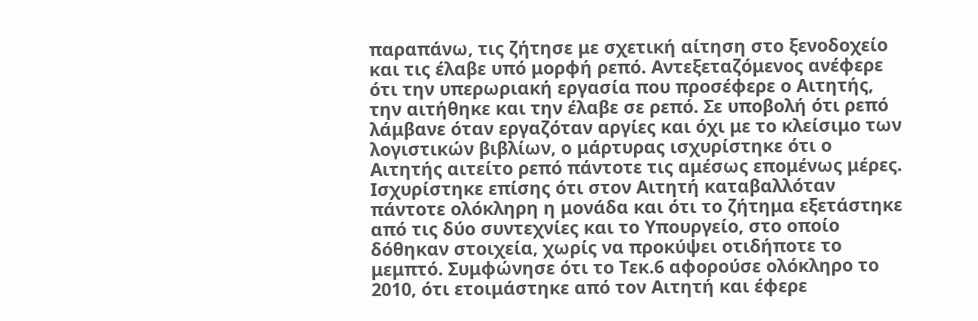παραπάνω, τις ζήτησε με σχετική αίτηση στο ξενοδοχείο και τις έλαβε υπό μορφή ρεπό. Αντεξεταζόμενος ανέφερε ότι την υπερωριακή εργασία που προσέφερε ο Αιτητής, την αιτήθηκε και την έλαβε σε ρεπό. Σε υποβολή ότι ρεπό λάμβανε όταν εργαζόταν αργίες και όχι με το κλείσιμο των λογιστικών βιβλίων, ο μάρτυρας ισχυρίστηκε ότι ο Αιτητής αιτείτο ρεπό πάντοτε τις αμέσως επομένως μέρες. Ισχυρίστηκε επίσης ότι στον Αιτητή καταβαλλόταν πάντοτε ολόκληρη η μονάδα και ότι το ζήτημα εξετάστηκε από τις δύο συντεχνίες και το Υπουργείο, στο οποίο δόθηκαν στοιχεία, χωρίς να προκύψει οτιδήποτε το μεμπτό. Συμφώνησε ότι το Τεκ.6 αφορούσε ολόκληρο το 2010, ότι ετοιμάστηκε από τον Αιτητή και έφερε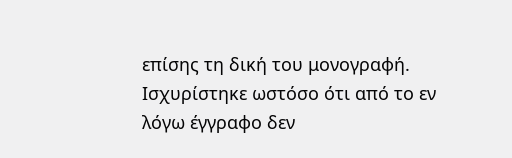επίσης τη δική του μονογραφή. Ισχυρίστηκε ωστόσο ότι από το εν λόγω έγγραφο δεν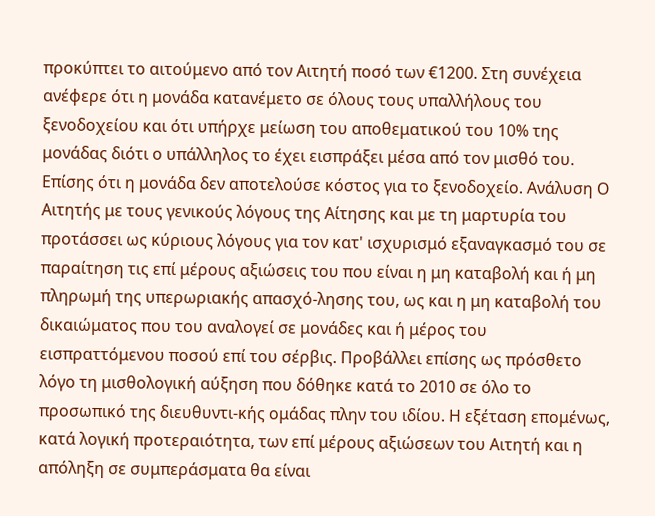προκύπτει το αιτούμενο από τον Αιτητή ποσό των €1200. Στη συνέχεια ανέφερε ότι η μονάδα κατανέμετο σε όλους τους υπαλλήλους του ξενοδοχείου και ότι υπήρχε μείωση του αποθεματικού του 10% της μονάδας διότι ο υπάλληλος το έχει εισπράξει μέσα από τον μισθό του. Επίσης ότι η μονάδα δεν αποτελούσε κόστος για το ξενοδοχείο. Ανάλυση Ο Αιτητής με τους γενικούς λόγους της Αίτησης και με τη μαρτυρία του προτάσσει ως κύριους λόγους για τον κατ' ισχυρισμό εξαναγκασμό του σε παραίτηση τις επί μέρους αξιώσεις του που είναι η μη καταβολή και ή μη πληρωμή της υπερωριακής απασχό-λησης του, ως και η μη καταβολή του δικαιώματος που του αναλογεί σε μονάδες και ή μέρος του εισπραττόμενου ποσού επί του σέρβις. Προβάλλει επίσης ως πρόσθετο λόγο τη μισθολογική αύξηση που δόθηκε κατά το 2010 σε όλο το προσωπικό της διευθυντι-κής ομάδας πλην του ιδίου. Η εξέταση επομένως, κατά λογική προτεραιότητα, των επί μέρους αξιώσεων του Αιτητή και η απόληξη σε συμπεράσματα θα είναι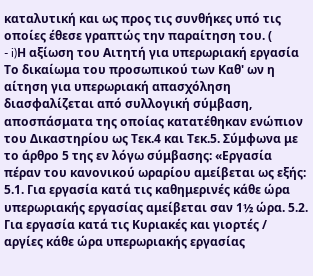καταλυτική και ως προς τις συνθήκες υπό τις οποίες έθεσε γραπτώς την παραίτηση του. (
- i)Η αξίωση του Αιτητή για υπερωριακή εργασία Το δικαίωμα του προσωπικού των Καθ' ων η αίτηση για υπερωριακή απασχόληση διασφαλίζεται από συλλογική σύμβαση, αποσπάσματα της οποίας κατατέθηκαν ενώπιον του Δικαστηρίου ως Τεκ.4 και Τεκ.5. Σύμφωνα με το άρθρο 5 της εν λόγω σύμβασης: «Εργασία πέραν του κανονικού ωραρίου αμείβεται ως εξής: 5.1. Για εργασία κατά τις καθημερινές κάθε ώρα υπερωριακής εργασίας αμείβεται σαν 1½ ώρα. 5.2. Για εργασία κατά τις Κυριακές και γιορτές / αργίες κάθε ώρα υπερωριακής εργασίας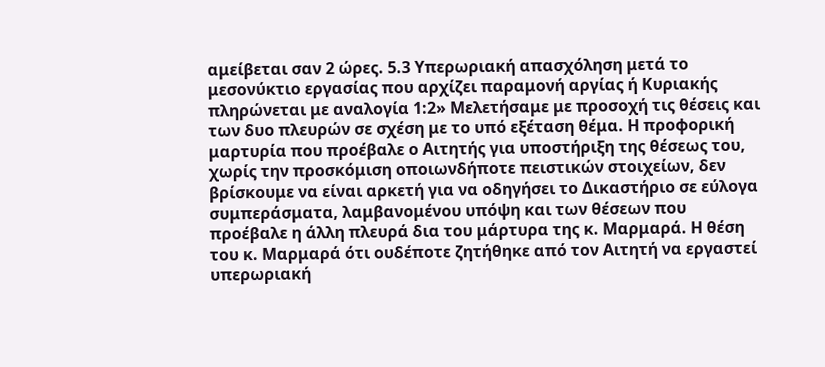αμείβεται σαν 2 ώρες. 5.3 Υπερωριακή απασχόληση μετά το μεσονύκτιο εργασίας που αρχίζει παραμονή αργίας ή Κυριακής πληρώνεται με αναλογία 1:2» Μελετήσαμε με προσοχή τις θέσεις και των δυο πλευρών σε σχέση με το υπό εξέταση θέμα. Η προφορική μαρτυρία που προέβαλε ο Αιτητής για υποστήριξη της θέσεως του, χωρίς την προσκόμιση οποιωνδήποτε πειστικών στοιχείων, δεν βρίσκουμε να είναι αρκετή για να οδηγήσει το Δικαστήριο σε εύλογα συμπεράσματα, λαμβανομένου υπόψη και των θέσεων που προέβαλε η άλλη πλευρά δια του μάρτυρα της κ. Μαρμαρά. Η θέση του κ. Μαρμαρά ότι ουδέποτε ζητήθηκε από τον Αιτητή να εργαστεί υπερωριακή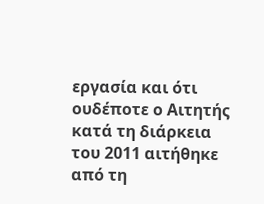εργασία και ότι ουδέποτε ο Αιτητής κατά τη διάρκεια του 2011 αιτήθηκε από τη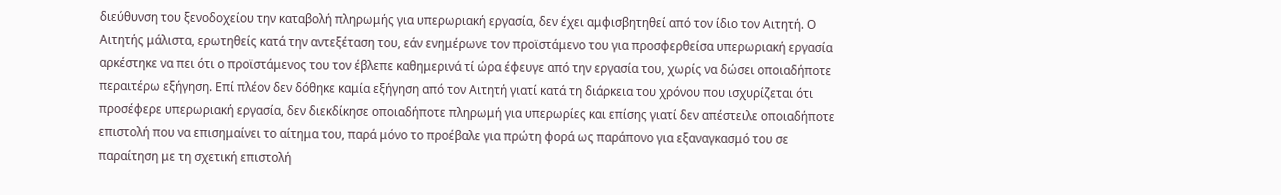διεύθυνση του ξενοδοχείου την καταβολή πληρωμής για υπερωριακή εργασία, δεν έχει αμφισβητηθεί από τον ίδιο τον Αιτητή. Ο Αιτητής μάλιστα, ερωτηθείς κατά την αντεξέταση του, εάν ενημέρωνε τον προϊστάμενο του για προσφερθείσα υπερωριακή εργασία αρκέστηκε να πει ότι ο προϊστάμενος του τον έβλεπε καθημερινά τί ώρα έφευγε από την εργασία του, χωρίς να δώσει οποιαδήποτε περαιτέρω εξήγηση. Επί πλέον δεν δόθηκε καμία εξήγηση από τον Αιτητή γιατί κατά τη διάρκεια του χρόνου που ισχυρίζεται ότι προσέφερε υπερωριακή εργασία, δεν διεκδίκησε οποιαδήποτε πληρωμή για υπερωρίες και επίσης γιατί δεν απέστειλε οποιαδήποτε επιστολή που να επισημαίνει το αίτημα του, παρά μόνο το προέβαλε για πρώτη φορά ως παράπονο για εξαναγκασμό του σε παραίτηση με τη σχετική επιστολή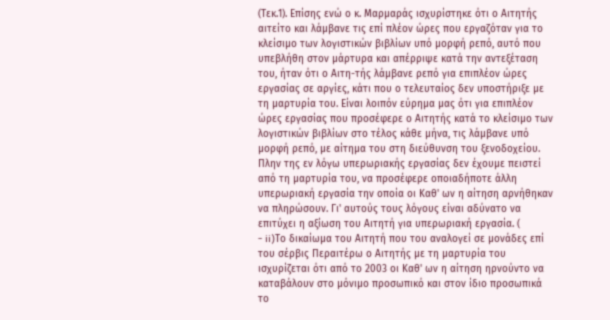(Τεκ.1). Επίσης ενώ ο κ. Μαρμαράς ισχυρίστηκε ότι ο Αιτητής αιτείτο και λάμβανε τις επί πλέον ώρες που εργαζόταν για το κλείσιμο των λογιστικών βιβλίων υπό μορφή ρεπό, αυτό που υπεβλήθη στον μάρτυρα και απέρριψε κατά την αντεξέταση του, ήταν ότι ο Αιτη-τής λάμβανε ρεπό για επιπλέον ώρες εργασίας σε αργίες, κάτι που ο τελευταίος δεν υποστήριξε με τη μαρτυρία του. Είναι λοιπόν εύρημα μας ότι για επιπλέον ώρες εργασίας που προσέφερε ο Αιτητής κατά το κλείσιμο των λογιστικών βιβλίων στο τέλος κάθε μήνα, τις λάμβανε υπό μορφή ρεπό, με αίτημα του στη διεύθυνση του ξενοδοχείου. Πλην της εν λόγω υπερωριακής εργασίας δεν έχουμε πειστεί από τη μαρτυρία του, να προσέφερε οποιαδήποτε άλλη υπερωριακή εργασία την οποία οι Καθ' ων η αίτηση αρνήθηκαν να πληρώσουν. Γι' αυτούς τους λόγους είναι αδύνατο να επιτύχει η αξίωση του Αιτητή για υπερωριακή εργασία. (
- ii)Το δικαίωμα του Αιτητή που του αναλογεί σε μονάδες επί του σέρβις Περαιτέρω ο Αιτητής με τη μαρτυρία του ισχυρίζεται ότι από το 2003 οι Καθ' ων η αίτηση ηρνούντο να καταβάλουν στο μόνιμο προσωπικό και στον ίδιο προσωπικά το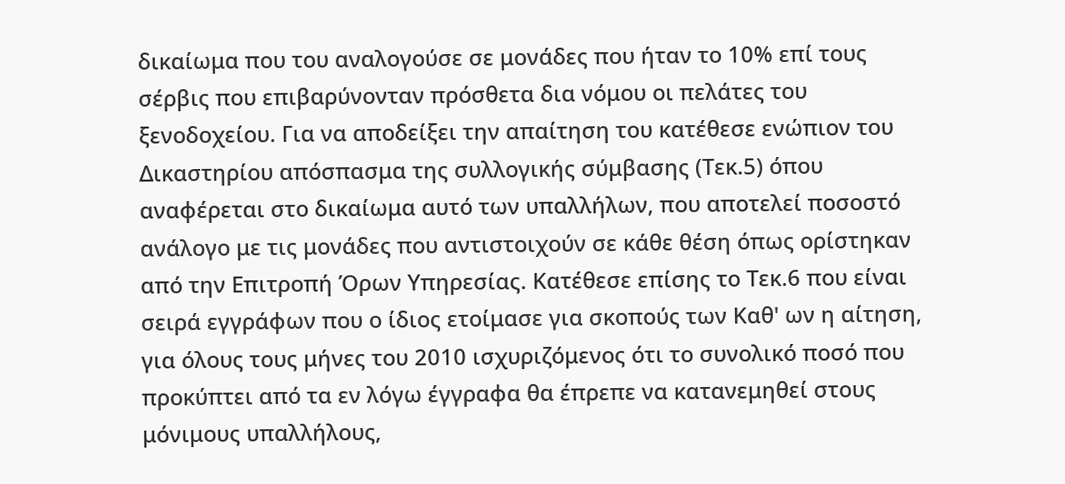δικαίωμα που του αναλογούσε σε μονάδες που ήταν το 10% επί τους σέρβις που επιβαρύνονταν πρόσθετα δια νόμου οι πελάτες του ξενοδοχείου. Για να αποδείξει την απαίτηση του κατέθεσε ενώπιον του Δικαστηρίου απόσπασμα της συλλογικής σύμβασης (Τεκ.5) όπου αναφέρεται στο δικαίωμα αυτό των υπαλλήλων, που αποτελεί ποσοστό ανάλογο με τις μονάδες που αντιστοιχούν σε κάθε θέση όπως ορίστηκαν από την Επιτροπή Όρων Υπηρεσίας. Κατέθεσε επίσης το Τεκ.6 που είναι σειρά εγγράφων που ο ίδιος ετοίμασε για σκοπούς των Καθ' ων η αίτηση, για όλους τους μήνες του 2010 ισχυριζόμενος ότι το συνολικό ποσό που προκύπτει από τα εν λόγω έγγραφα θα έπρεπε να κατανεμηθεί στους μόνιμους υπαλλήλους,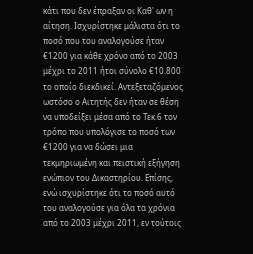κάτι που δεν έπραξαν οι Καθ' ων η αίτηση. Ισχυρίστηκε μάλιστα ότι το ποσό που του αναλογούσε ήταν €1200 για κάθε χρόνο από το 2003 μέχρι το 2011 ήτοι σύνολο €10.800 το οποίο διεκδικεί. Αντεξεταζόμενος ωστόσο ο Αιτητής δεν ήταν σε θέση να υποδείξει μέσα από το Τεκ.6 τον τρόπο που υπολόγισε το ποσό των €1200 για να δώσει μια τεκμηριωμένη και πειστική εξήγηση ενώπιον του Δικαστηρίου. Επίσης, ενώ ισχυρίστηκε ότι το ποσό αυτό του αναλογούσε για όλα τα χρόνια από το 2003 μέχρι 2011, εν τούτοις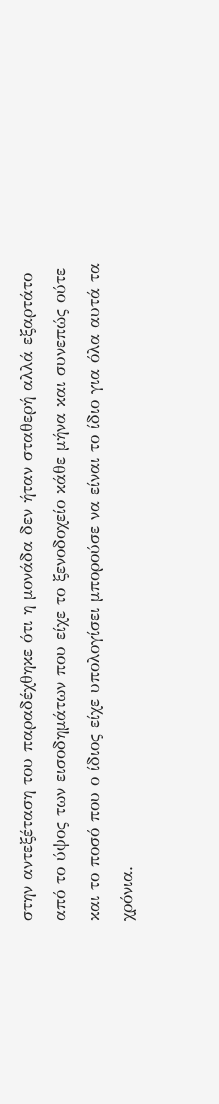στην αντεξέταση του παραδέχθηκε ότι η μονάδα δεν ήταν σταθερή αλλά εξαρτάτο από το ύψος των εισοδημάτων που είχε το ξενοδοχείο κάθε μήνα και συνεπώς ούτε και το ποσό που ο ίδιος είχε υπολογίσει μπορούσε να είναι το ίδιο για όλα αυτά τα χρόνια.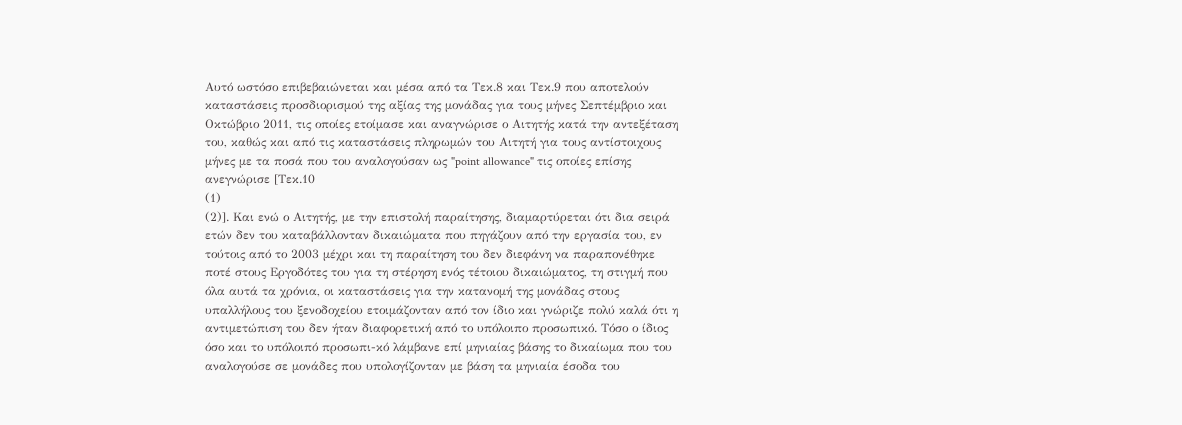Αυτό ωστόσο επιβεβαιώνεται και μέσα από τα Τεκ.8 και Τεκ.9 που αποτελούν καταστάσεις προσδιορισμού της αξίας της μονάδας για τους μήνες Σεπτέμβριο και Οκτώβριο 2011, τις οποίες ετοίμασε και αναγνώρισε ο Αιτητής κατά την αντεξέταση του, καθώς και από τις καταστάσεις πληρωμών του Αιτητή για τους αντίστοιχους μήνες με τα ποσά που του αναλογούσαν ως "point allowance" τις οποίες επίσης ανεγνώρισε [Τεκ.10
(1)
(2)]. Και ενώ ο Αιτητής, με την επιστολή παραίτησης, διαμαρτύρεται ότι δια σειρά ετών δεν του καταβάλλονταν δικαιώματα που πηγάζουν από την εργασία του, εν τούτοις από το 2003 μέχρι και τη παραίτηση του δεν διεφάνη να παραπονέθηκε ποτέ στους Εργοδότες του για τη στέρηση ενός τέτοιου δικαιώματος, τη στιγμή που όλα αυτά τα χρόνια, οι καταστάσεις για την κατανομή της μονάδας στους υπαλλήλους του ξενοδοχείου ετοιμάζονταν από τον ίδιο και γνώριζε πολύ καλά ότι η αντιμετώπιση του δεν ήταν διαφορετική από το υπόλοιπο προσωπικό. Τόσο ο ίδιος όσο και το υπόλοιπό προσωπι-κό λάμβανε επί μηνιαίας βάσης το δικαίωμα που του αναλογούσε σε μονάδες που υπολογίζονταν με βάση τα μηνιαία έσοδα του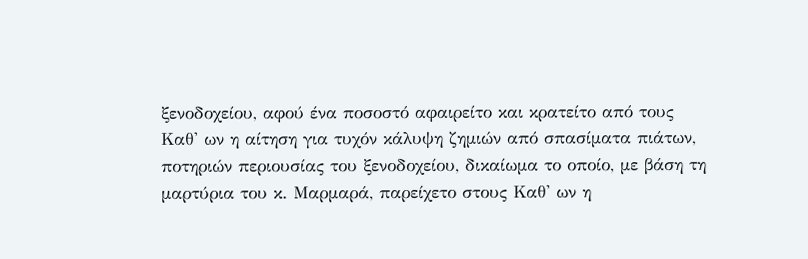ξενοδοχείου, αφού ένα ποσοστό αφαιρείτο και κρατείτο από τους Καθ' ων η αίτηση για τυχόν κάλυψη ζημιών από σπασίματα πιάτων, ποτηριών περιουσίας του ξενοδοχείου, δικαίωμα το οποίο, με βάση τη μαρτύρια του κ. Μαρμαρά, παρείχετο στους Καθ' ων η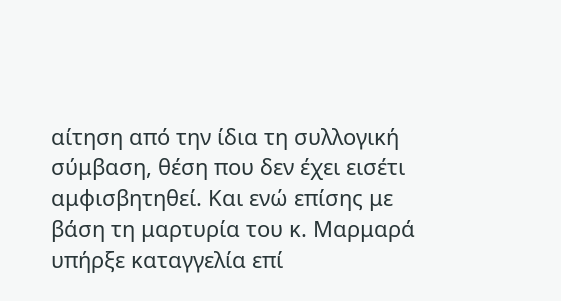αίτηση από την ίδια τη συλλογική σύμβαση, θέση που δεν έχει εισέτι αμφισβητηθεί. Και ενώ επίσης με βάση τη μαρτυρία του κ. Μαρμαρά υπήρξε καταγγελία επί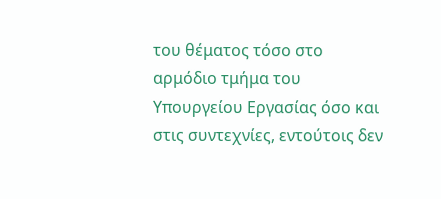του θέματος τόσο στο αρμόδιο τμήμα του Υπουργείου Εργασίας όσο και στις συντεχνίες, εντούτοις δεν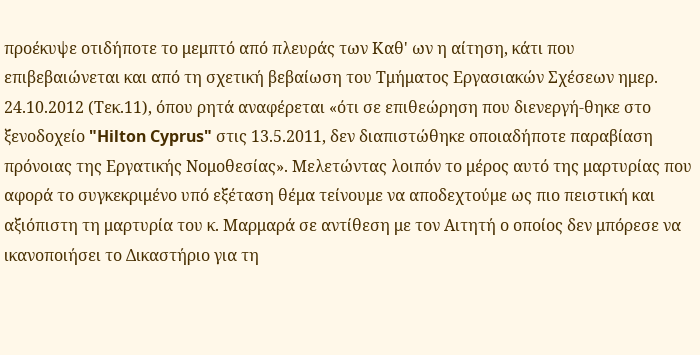προέκυψε οτιδήποτε το μεμπτό από πλευράς των Καθ' ων η αίτηση, κάτι που επιβεβαιώνεται και από τη σχετική βεβαίωση του Τμήματος Εργασιακών Σχέσεων ημερ. 24.10.2012 (Τεκ.11), όπου ρητά αναφέρεται «ότι σε επιθεώρηση που διενεργή-θηκε στο ξενοδοχείο "Hilton Cyprus" στις 13.5.2011, δεν διαπιστώθηκε οποιαδήποτε παραβίαση πρόνοιας της Εργατικής Νομοθεσίας». Μελετώντας λοιπόν το μέρος αυτό της μαρτυρίας που αφορά το συγκεκριμένο υπό εξέταση θέμα τείνουμε να αποδεχτούμε ως πιο πειστική και αξιόπιστη τη μαρτυρία του κ. Μαρμαρά σε αντίθεση με τον Αιτητή ο οποίος δεν μπόρεσε να ικανοποιήσει το Δικαστήριο για τη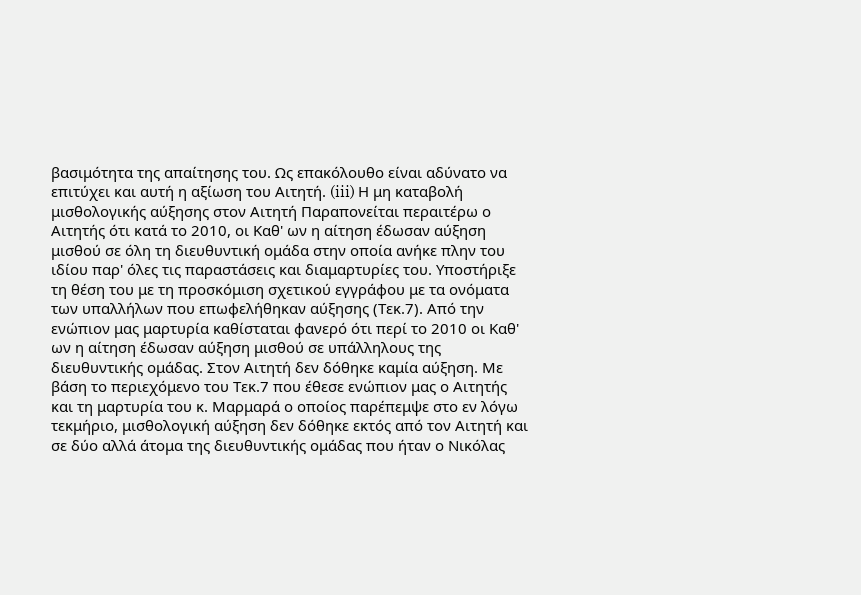βασιμότητα της απαίτησης του. Ως επακόλουθο είναι αδύνατο να επιτύχει και αυτή η αξίωση του Αιτητή. (iii) Η μη καταβολή μισθολογικής αύξησης στον Αιτητή Παραπονείται περαιτέρω ο Αιτητής ότι κατά το 2010, οι Καθ' ων η αίτηση έδωσαν αύξηση μισθού σε όλη τη διευθυντική ομάδα στην οποία ανήκε πλην του ιδίου παρ' όλες τις παραστάσεις και διαμαρτυρίες του. Υποστήριξε τη θέση του με τη προσκόμιση σχετικού εγγράφου με τα ονόματα των υπαλλήλων που επωφελήθηκαν αύξησης (Τεκ.7). Από την ενώπιον μας μαρτυρία καθίσταται φανερό ότι περί το 2010 οι Καθ' ων η αίτηση έδωσαν αύξηση μισθού σε υπάλληλους της διευθυντικής ομάδας. Στον Αιτητή δεν δόθηκε καμία αύξηση. Με βάση το περιεχόμενο του Τεκ.7 που έθεσε ενώπιον μας ο Αιτητής και τη μαρτυρία του κ. Μαρμαρά ο οποίος παρέπεμψε στο εν λόγω τεκμήριο, μισθολογική αύξηση δεν δόθηκε εκτός από τον Αιτητή και σε δύο αλλά άτομα της διευθυντικής ομάδας που ήταν ο Νικόλας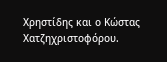Χρηστίδης και ο Κώστας Χατζηχριστοφόρου.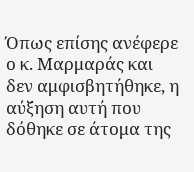Όπως επίσης ανέφερε ο κ. Μαρμαράς και δεν αμφισβητήθηκε, η αύξηση αυτή που δόθηκε σε άτομα της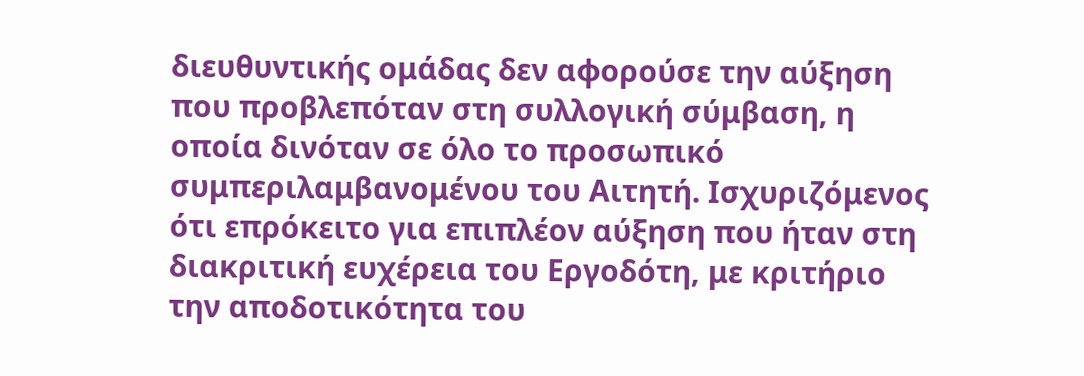διευθυντικής ομάδας δεν αφορούσε την αύξηση που προβλεπόταν στη συλλογική σύμβαση, η οποία δινόταν σε όλο το προσωπικό συμπεριλαμβανομένου του Αιτητή. Ισχυριζόμενος ότι επρόκειτο για επιπλέον αύξηση που ήταν στη διακριτική ευχέρεια του Εργοδότη, με κριτήριο την αποδοτικότητα του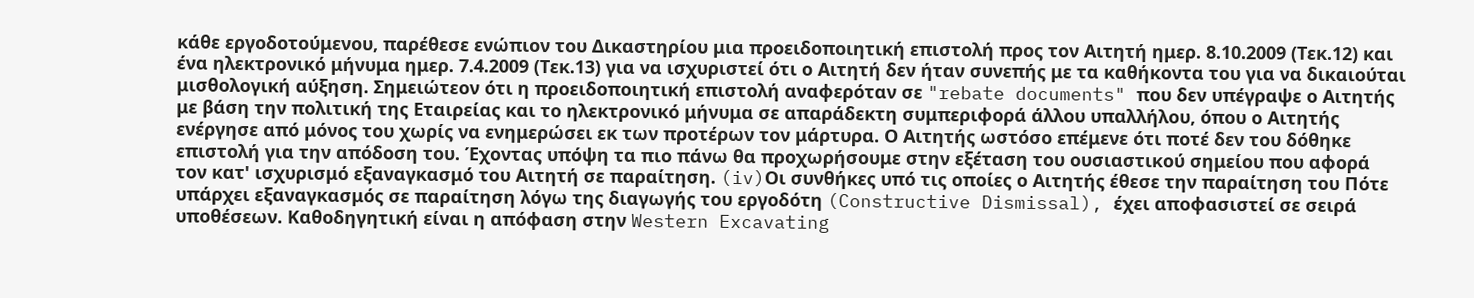κάθε εργοδοτούμενου, παρέθεσε ενώπιον του Δικαστηρίου μια προειδοποιητική επιστολή προς τον Αιτητή ημερ. 8.10.2009 (Τεκ.12) και ένα ηλεκτρονικό μήνυμα ημερ. 7.4.2009 (Τεκ.13) για να ισχυριστεί ότι ο Αιτητή δεν ήταν συνεπής με τα καθήκοντα του για να δικαιούται μισθολογική αύξηση. Σημειώτεον ότι η προειδοποιητική επιστολή αναφερόταν σε "rebate documents" που δεν υπέγραψε ο Αιτητής με βάση την πολιτική της Εταιρείας και το ηλεκτρονικό μήνυμα σε απαράδεκτη συμπεριφορά άλλου υπαλλήλου, όπου ο Αιτητής ενέργησε από μόνος του χωρίς να ενημερώσει εκ των προτέρων τον μάρτυρα. Ο Αιτητής ωστόσο επέμενε ότι ποτέ δεν του δόθηκε επιστολή για την απόδοση του. Έχοντας υπόψη τα πιο πάνω θα προχωρήσουμε στην εξέταση του ουσιαστικού σημείου που αφορά τον κατ' ισχυρισμό εξαναγκασμό του Αιτητή σε παραίτηση. (iv)Οι συνθήκες υπό τις οποίες ο Αιτητής έθεσε την παραίτηση του Πότε υπάρχει εξαναγκασμός σε παραίτηση λόγω της διαγωγής του εργοδότη (Constructive Dismissal), έχει αποφασιστεί σε σειρά υποθέσεων. Καθοδηγητική είναι η απόφαση στην Western Excavating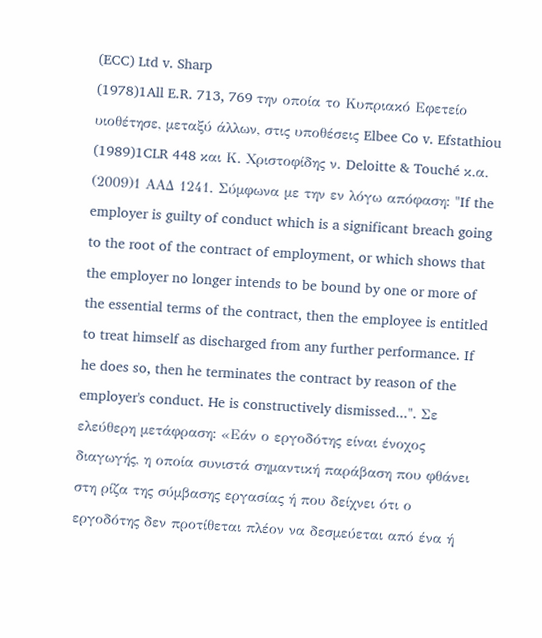(ECC) Ltd v. Sharp
(1978)1All E.R. 713, 769 την οποία το Κυπριακό Εφετείο υιοθέτησε, μεταξύ άλλων, στις υποθέσεις Elbee Co v. Efstathiou
(1989)1CLR 448 και Κ. Χριστοφίδης ν. Deloitte & Touché κ.α.
(2009)1 ΑΑΔ 1241. Σύμφωνα με την εν λόγω απόφαση: "If the employer is guilty of conduct which is a significant breach going to the root of the contract of employment, or which shows that the employer no longer intends to be bound by one or more of the essential terms of the contract, then the employee is entitled to treat himself as discharged from any further performance. If he does so, then he terminates the contract by reason of the employer's conduct. He is constructively dismissed...". Σε ελεύθερη μετάφραση: «Εάν ο εργοδότης είναι ένοχος διαγωγής, η οποία συνιστά σημαντική παράβαση που φθάνει στη ρίζα της σύμβασης εργασίας ή που δείχνει ότι ο εργοδότης δεν προτίθεται πλέον να δεσμεύεται από ένα ή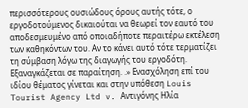περισσότερους ουσιώδους όρους αυτής τότε, ο εργοδοτούμενος δικαιούται να θεωρεί τον εαυτό του αποδεσμευμένο από οποιαδήποτε περαιτέρω εκτέλεση των καθηκόντων του. Αν το κάνει αυτό τότε τερματίζει τη σύμβαση λόγω της διαγωγής του εργοδότη. Εξαναγκάζεται σε παραίτηση. .» Ενασχόληση επί του ιδίου θέματος γίνεται και στην υπόθεση Louis Tourist Agency Ltd v. Αντιγόνης Ηλία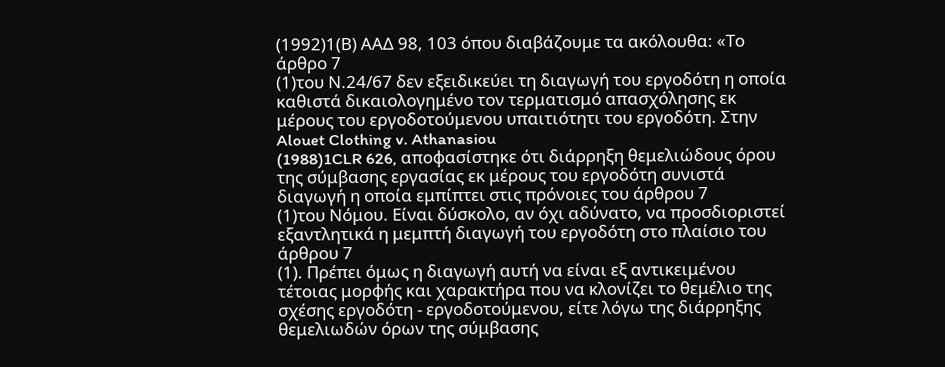(1992)1(Β) ΑΑΔ 98, 103 όπου διαβάζουμε τα ακόλουθα: «Το άρθρο 7
(1)του Ν.24/67 δεν εξειδικεύει τη διαγωγή του εργοδότη η οποία καθιστά δικαιολογημένο τον τερματισμό απασχόλησης εκ μέρους του εργοδοτούμενου υπαιτιότητι του εργοδότη. Στην Alouet Clothing v. Athanasiou
(1988)1CLR 626, αποφασίστηκε ότι διάρρηξη θεμελιώδους όρου της σύμβασης εργασίας εκ μέρους του εργοδότη συνιστά διαγωγή η οποία εμπίπτει στις πρόνοιες του άρθρου 7
(1)του Νόμου. Είναι δύσκολο, αν όχι αδύνατο, να προσδιοριστεί εξαντλητικά η μεμπτή διαγωγή του εργοδότη στο πλαίσιο του άρθρου 7
(1). Πρέπει όμως η διαγωγή αυτή να είναι εξ αντικειμένου τέτοιας μορφής και χαρακτήρα που να κλονίζει το θεμέλιο της σχέσης εργοδότη - εργοδοτούμενου, είτε λόγω της διάρρηξης θεμελιωδών όρων της σύμβασης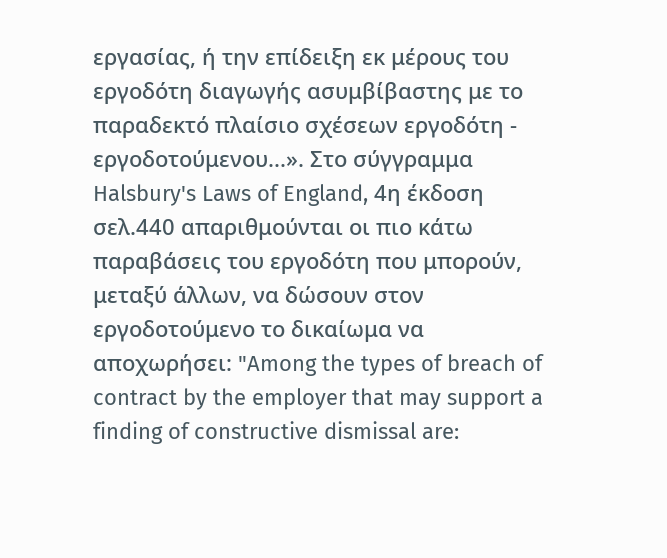εργασίας, ή την επίδειξη εκ μέρους του εργοδότη διαγωγής ασυμβίβαστης με το παραδεκτό πλαίσιο σχέσεων εργοδότη - εργοδοτούμενου...». Στο σύγγραμμα Halsbury's Laws of England, 4η έκδοση σελ.440 απαριθμούνται οι πιο κάτω παραβάσεις του εργοδότη που μπορούν, μεταξύ άλλων, να δώσουν στον εργοδοτούμενο το δικαίωμα να αποχωρήσει: "Among the types of breach of contract by the employer that may support a finding of constructive dismissal are: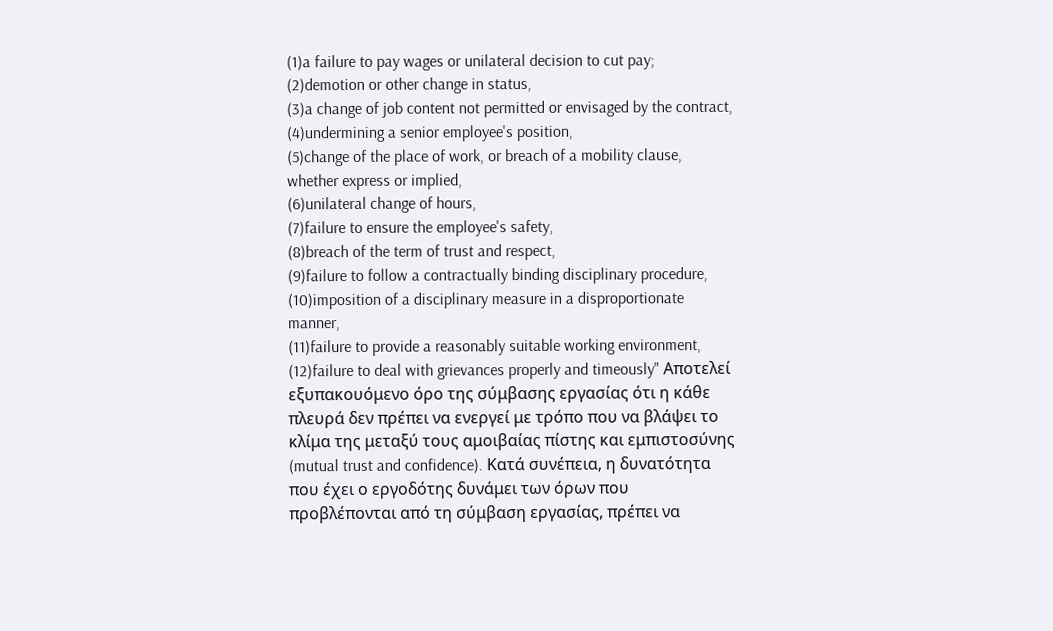(1)a failure to pay wages or unilateral decision to cut pay;
(2)demotion or other change in status,
(3)a change of job content not permitted or envisaged by the contract,
(4)undermining a senior employee's position,
(5)change of the place of work, or breach of a mobility clause, whether express or implied,
(6)unilateral change of hours,
(7)failure to ensure the employee's safety,
(8)breach of the term of trust and respect,
(9)failure to follow a contractually binding disciplinary procedure,
(10)imposition of a disciplinary measure in a disproportionate manner,
(11)failure to provide a reasonably suitable working environment,
(12)failure to deal with grievances properly and timeously" Αποτελεί εξυπακουόμενο όρο της σύμβασης εργασίας ότι η κάθε πλευρά δεν πρέπει να ενεργεί με τρόπο που να βλάψει το κλίμα της μεταξύ τους αμοιβαίας πίστης και εμπιστοσύνης (mutual trust and confidence). Κατά συνέπεια, η δυνατότητα που έχει ο εργοδότης δυνάμει των όρων που προβλέπονται από τη σύμβαση εργασίας, πρέπει να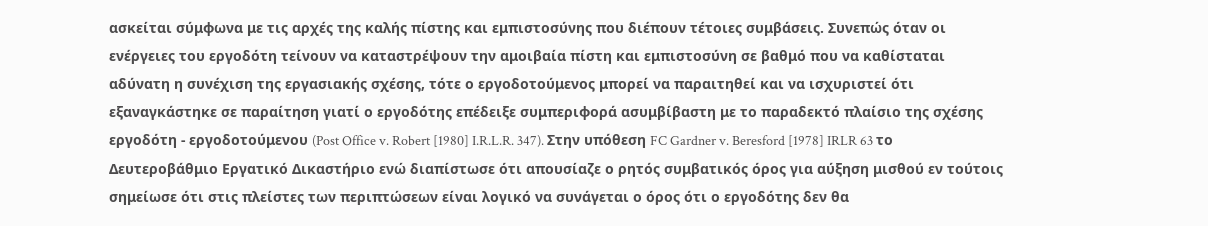ασκείται σύμφωνα με τις αρχές της καλής πίστης και εμπιστοσύνης που διέπουν τέτοιες συμβάσεις. Συνεπώς όταν οι ενέργειες του εργοδότη τείνουν να καταστρέψουν την αμοιβαία πίστη και εμπιστοσύνη σε βαθμό που να καθίσταται αδύνατη η συνέχιση της εργασιακής σχέσης, τότε ο εργοδοτούμενος μπορεί να παραιτηθεί και να ισχυριστεί ότι εξαναγκάστηκε σε παραίτηση γιατί ο εργοδότης επέδειξε συμπεριφορά ασυμβίβαστη με το παραδεκτό πλαίσιο της σχέσης εργοδότη - εργοδοτούμενου (Post Office v. Robert [1980] I.R.L.R. 347). Στην υπόθεση FC Gardner v. Beresford [1978] IRLR 63 το Δευτεροβάθμιο Εργατικό Δικαστήριο ενώ διαπίστωσε ότι απουσίαζε ο ρητός συμβατικός όρος για αύξηση μισθού εν τούτοις σημείωσε ότι στις πλείστες των περιπτώσεων είναι λογικό να συνάγεται ο όρος ότι ο εργοδότης δεν θα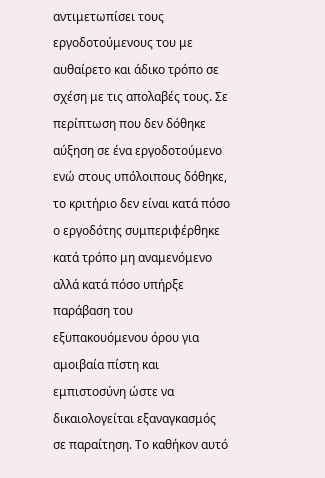αντιμετωπίσει τους εργοδοτούμενους του με αυθαίρετο και άδικο τρόπο σε σχέση με τις απολαβές τους. Σε περίπτωση που δεν δόθηκε αύξηση σε ένα εργοδοτούμενο ενώ στους υπόλοιπους δόθηκε, το κριτήριο δεν είναι κατά πόσο ο εργοδότης συμπεριφέρθηκε κατά τρόπο μη αναμενόμενο αλλά κατά πόσο υπήρξε παράβαση του εξυπακουόμενου όρου για αμοιβαία πίστη και εμπιστοσύνη ώστε να δικαιολογείται εξαναγκασμός σε παραίτηση. Το καθήκον αυτό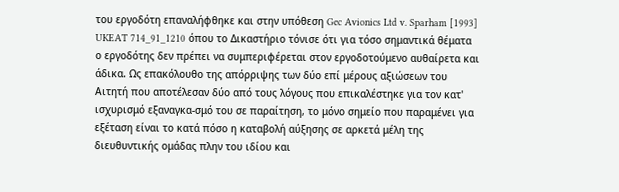του εργοδότη επαναλήφθηκε και στην υπόθεση Gec Avionics Ltd v. Sparham [1993] UKEAT 714_91_1210 όπου το Δικαστήριο τόνισε ότι για τόσο σημαντικά θέματα ο εργοδότης δεν πρέπει να συμπεριφέρεται στον εργοδοτούμενο αυθαίρετα και άδικα. Ως επακόλουθο της απόρριψης των δύο επί μέρους αξιώσεων του Αιτητή που αποτέλεσαν δύο από τους λόγους που επικαλέστηκε για τον κατ' ισχυρισμό εξαναγκα-σμό του σε παραίτηση, το μόνο σημείο που παραμένει για εξέταση είναι το κατά πόσο η καταβολή αύξησης σε αρκετά μέλη της διευθυντικής ομάδας πλην του ιδίου και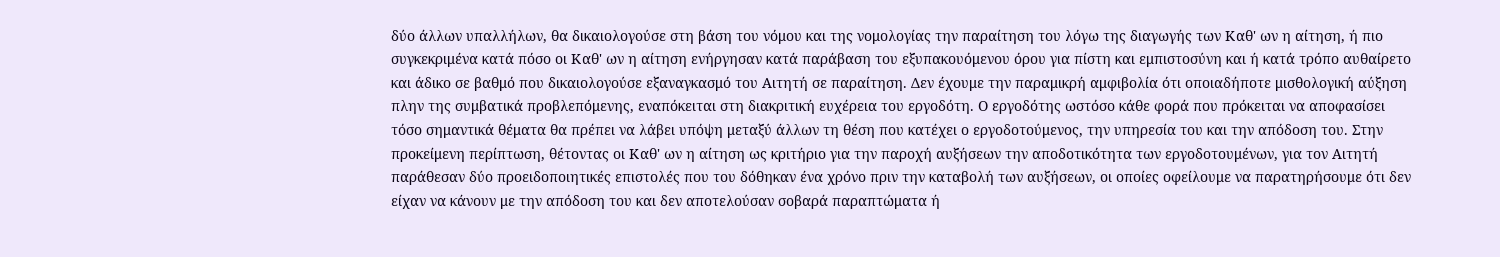δύο άλλων υπαλλήλων, θα δικαιολογούσε στη βάση του νόμου και της νομολογίας την παραίτηση του λόγω της διαγωγής των Καθ' ων η αίτηση, ή πιο συγκεκριμένα κατά πόσο οι Καθ' ων η αίτηση ενήργησαν κατά παράβαση του εξυπακουόμενου όρου για πίστη και εμπιστοσύνη και ή κατά τρόπο αυθαίρετο και άδικο σε βαθμό που δικαιολογούσε εξαναγκασμό του Αιτητή σε παραίτηση. Δεν έχουμε την παραμικρή αμφιβολία ότι οποιαδήποτε μισθολογική αύξηση πλην της συμβατικά προβλεπόμενης, εναπόκειται στη διακριτική ευχέρεια του εργοδότη. Ο εργοδότης ωστόσο κάθε φορά που πρόκειται να αποφασίσει τόσο σημαντικά θέματα θα πρέπει να λάβει υπόψη μεταξύ άλλων τη θέση που κατέχει ο εργοδοτούμενος, την υπηρεσία του και την απόδοση του. Στην προκείμενη περίπτωση, θέτοντας οι Καθ' ων η αίτηση ως κριτήριο για την παροχή αυξήσεων την αποδοτικότητα των εργοδοτουμένων, για τον Αιτητή παράθεσαν δύο προειδοποιητικές επιστολές που του δόθηκαν ένα χρόνο πριν την καταβολή των αυξήσεων, οι οποίες οφείλουμε να παρατηρήσουμε ότι δεν είχαν να κάνουν με την απόδοση του και δεν αποτελούσαν σοβαρά παραπτώματα ή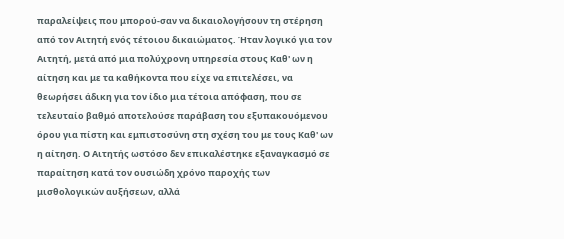παραλείψεις που μπορού-σαν να δικαιολογήσουν τη στέρηση από τον Αιτητή ενός τέτοιου δικαιώματος. Ήταν λογικό για τον Αιτητή, μετά από μια πολύχρονη υπηρεσία στους Καθ' ων η αίτηση και με τα καθήκοντα που είχε να επιτελέσει, να θεωρήσει άδικη για τον ίδιο μια τέτοια απόφαση, που σε τελευταίο βαθμό αποτελούσε παράβαση του εξυπακουόμενου όρου για πίστη και εμπιστοσύνη στη σχέση του με τους Καθ' ων η αίτηση. Ο Αιτητής ωστόσο δεν επικαλέστηκε εξαναγκασμό σε παραίτηση κατά τον ουσιώδη χρόνο παροχής των μισθολογικών αυξήσεων, αλλά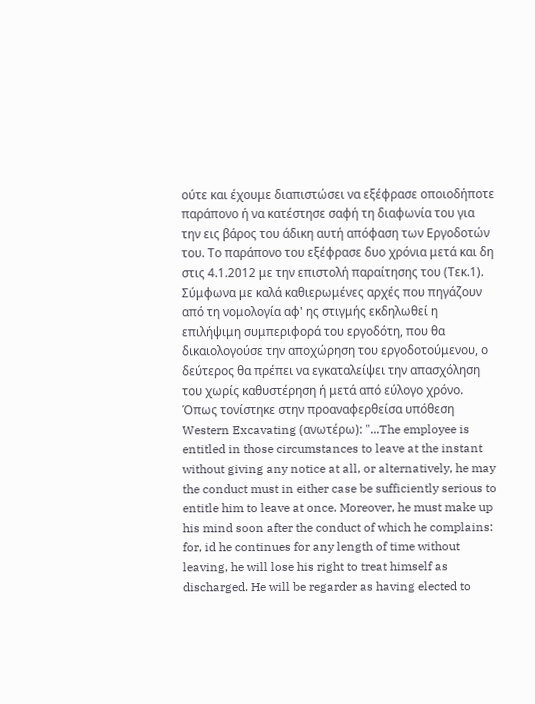ούτε και έχουμε διαπιστώσει να εξέφρασε οποιοδήποτε παράπονο ή να κατέστησε σαφή τη διαφωνία του για την εις βάρος του άδικη αυτή απόφαση των Εργοδοτών του. Το παράπονο του εξέφρασε δυο χρόνια μετά και δη στις 4.1.2012 με την επιστολή παραίτησης του (Τεκ.1). Σύμφωνα με καλά καθιερωμένες αρχές που πηγάζουν από τη νομολογία αφ' ης στιγμής εκδηλωθεί η επιλήψιμη συμπεριφορά του εργοδότη, που θα δικαιολογούσε την αποχώρηση του εργοδοτούμενου, ο δεύτερος θα πρέπει να εγκαταλείψει την απασχόληση του χωρίς καθυστέρηση ή μετά από εύλογο χρόνο. Όπως τονίστηκε στην προαναφερθείσα υπόθεση Western Excavating (ανωτέρω): "...The employee is entitled in those circumstances to leave at the instant without giving any notice at all, or alternatively, he may the conduct must in either case be sufficiently serious to entitle him to leave at once. Moreover, he must make up his mind soon after the conduct of which he complains: for, id he continues for any length of time without leaving, he will lose his right to treat himself as discharged. He will be regarder as having elected to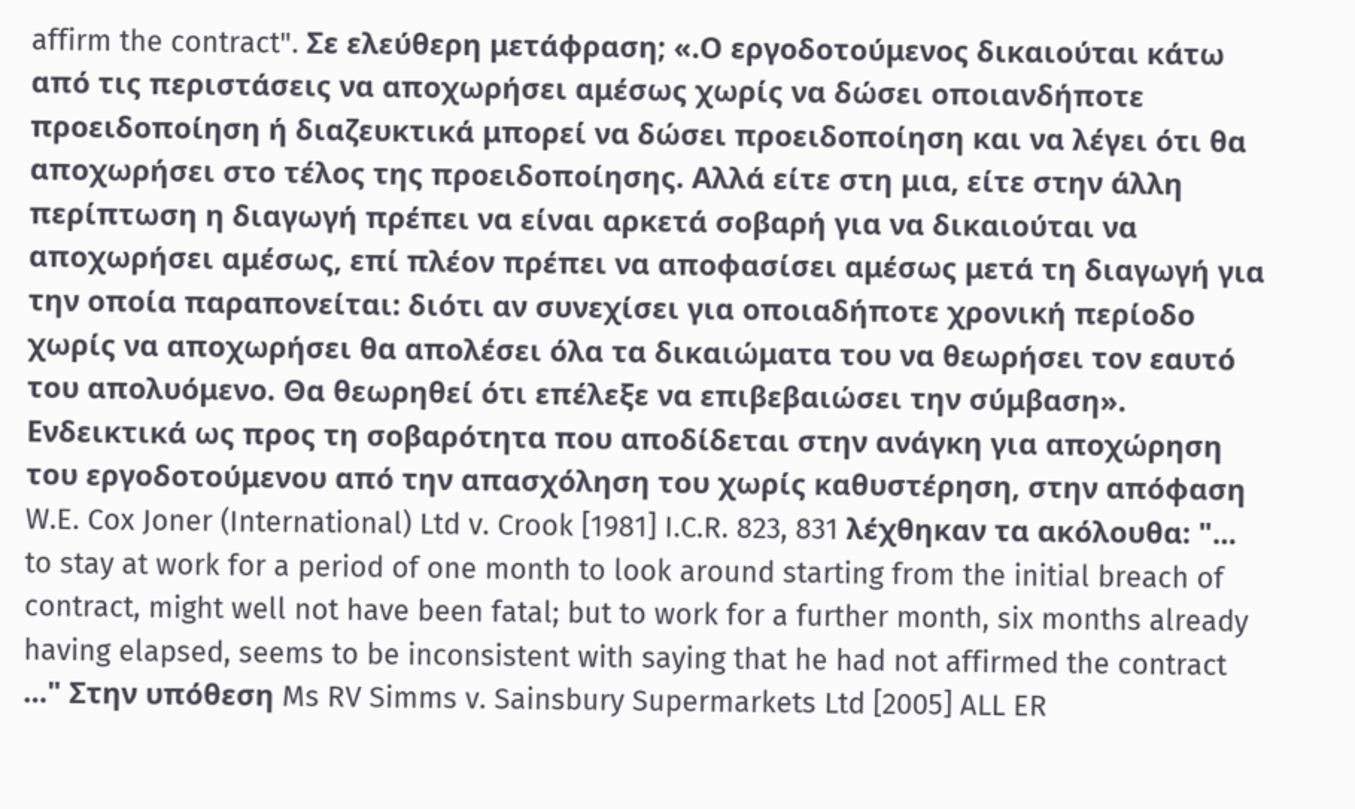affirm the contract". Σε ελεύθερη μετάφραση; «.Ο εργοδοτούμενος δικαιούται κάτω από τις περιστάσεις να αποχωρήσει αμέσως χωρίς να δώσει οποιανδήποτε προειδοποίηση ή διαζευκτικά μπορεί να δώσει προειδοποίηση και να λέγει ότι θα αποχωρήσει στο τέλος της προειδοποίησης. Αλλά είτε στη μια, είτε στην άλλη περίπτωση η διαγωγή πρέπει να είναι αρκετά σοβαρή για να δικαιούται να αποχωρήσει αμέσως, επί πλέον πρέπει να αποφασίσει αμέσως μετά τη διαγωγή για την οποία παραπονείται: διότι αν συνεχίσει για οποιαδήποτε χρονική περίοδο χωρίς να αποχωρήσει θα απολέσει όλα τα δικαιώματα του να θεωρήσει τον εαυτό του απολυόμενο. Θα θεωρηθεί ότι επέλεξε να επιβεβαιώσει την σύμβαση». Ενδεικτικά ως προς τη σοβαρότητα που αποδίδεται στην ανάγκη για αποχώρηση του εργοδοτούμενου από την απασχόληση του χωρίς καθυστέρηση, στην απόφαση W.E. Cox Joner (International) Ltd v. Crook [1981] I.C.R. 823, 831 λέχθηκαν τα ακόλουθα: "... to stay at work for a period of one month to look around starting from the initial breach of contract, might well not have been fatal; but to work for a further month, six months already having elapsed, seems to be inconsistent with saying that he had not affirmed the contract ..." Στην υπόθεση Ms RV Simms v. Sainsbury Supermarkets Ltd [2005] ALL ER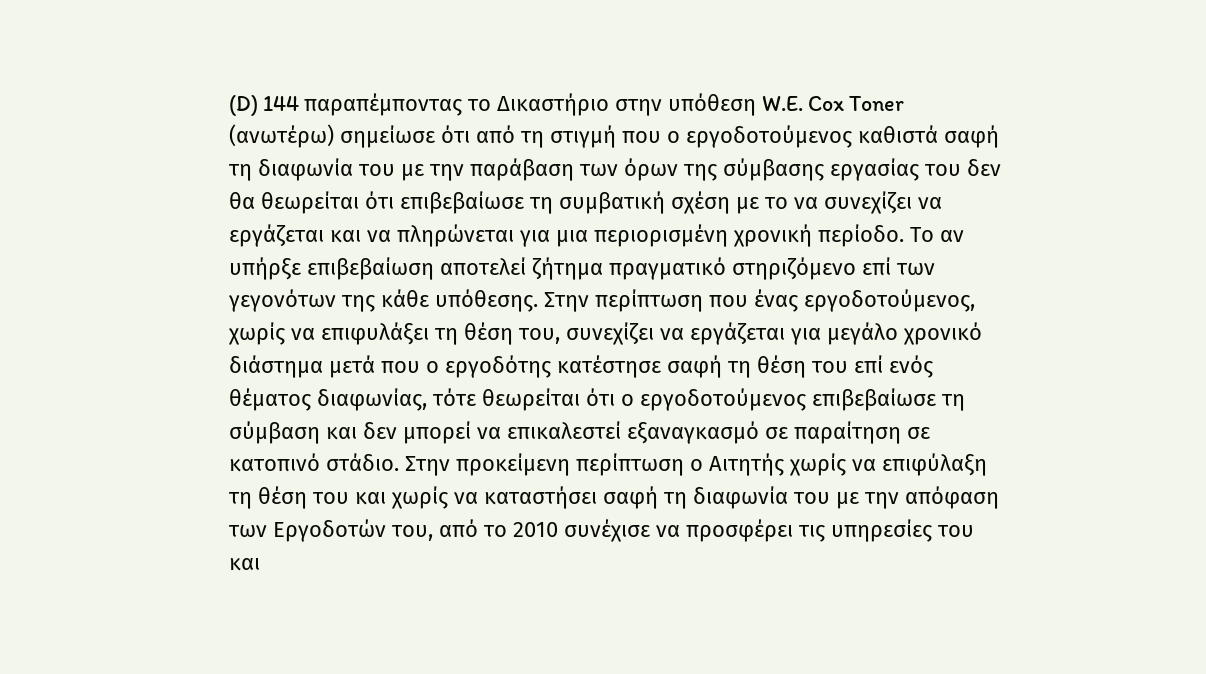(D) 144 παραπέμποντας το Δικαστήριο στην υπόθεση W.E. Cox Toner (ανωτέρω) σημείωσε ότι από τη στιγμή που ο εργοδοτούμενος καθιστά σαφή τη διαφωνία του με την παράβαση των όρων της σύμβασης εργασίας του δεν θα θεωρείται ότι επιβεβαίωσε τη συμβατική σχέση με το να συνεχίζει να εργάζεται και να πληρώνεται για μια περιορισμένη χρονική περίοδο. Το αν υπήρξε επιβεβαίωση αποτελεί ζήτημα πραγματικό στηριζόμενο επί των γεγονότων της κάθε υπόθεσης. Στην περίπτωση που ένας εργοδοτούμενος, χωρίς να επιφυλάξει τη θέση του, συνεχίζει να εργάζεται για μεγάλο χρονικό διάστημα μετά που ο εργοδότης κατέστησε σαφή τη θέση του επί ενός θέματος διαφωνίας, τότε θεωρείται ότι ο εργοδοτούμενος επιβεβαίωσε τη σύμβαση και δεν μπορεί να επικαλεστεί εξαναγκασμό σε παραίτηση σε κατοπινό στάδιο. Στην προκείμενη περίπτωση ο Αιτητής χωρίς να επιφύλαξη τη θέση του και χωρίς να καταστήσει σαφή τη διαφωνία του με την απόφαση των Εργοδοτών του, από το 2010 συνέχισε να προσφέρει τις υπηρεσίες του και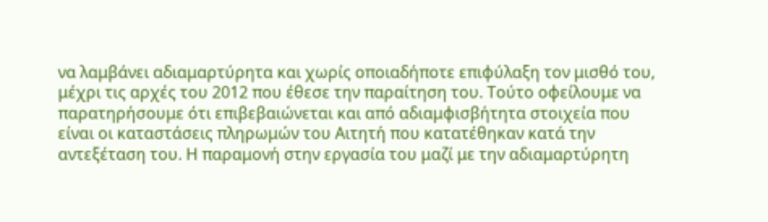να λαμβάνει αδιαμαρτύρητα και χωρίς οποιαδήποτε επιφύλαξη τον μισθό του, μέχρι τις αρχές του 2012 που έθεσε την παραίτηση του. Τούτο οφείλουμε να παρατηρήσουμε ότι επιβεβαιώνεται και από αδιαμφισβήτητα στοιχεία που είναι οι καταστάσεις πληρωμών του Αιτητή που κατατέθηκαν κατά την αντεξέταση του. Η παραμονή στην εργασία του μαζί με την αδιαμαρτύρητη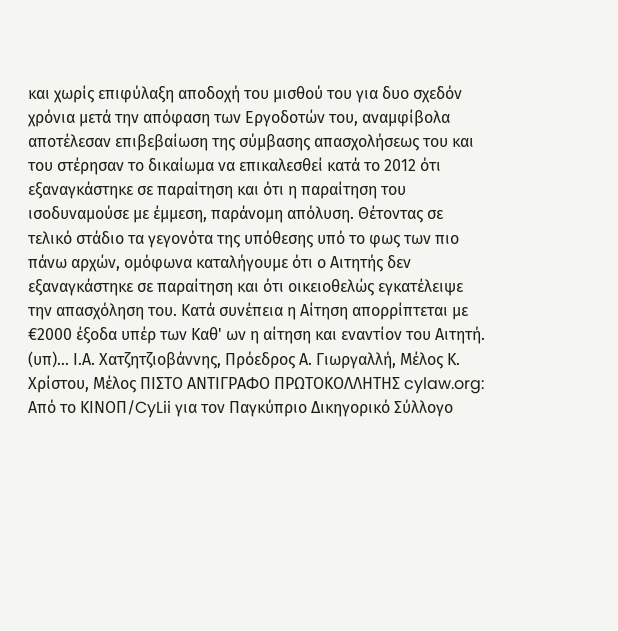και χωρίς επιφύλαξη αποδοχή του μισθού του για δυο σχεδόν χρόνια μετά την απόφαση των Εργοδοτών του, αναμφίβολα αποτέλεσαν επιβεβαίωση της σύμβασης απασχολήσεως του και του στέρησαν το δικαίωμα να επικαλεσθεί κατά το 2012 ότι εξαναγκάστηκε σε παραίτηση και ότι η παραίτηση του ισοδυναμούσε με έμμεση, παράνομη απόλυση. Θέτοντας σε τελικό στάδιο τα γεγονότα της υπόθεσης υπό το φως των πιο πάνω αρχών, ομόφωνα καταλήγουμε ότι ο Αιτητής δεν εξαναγκάστηκε σε παραίτηση και ότι οικειοθελώς εγκατέλειψε την απασχόληση του. Κατά συνέπεια η Αίτηση απορρίπτεται με €2000 έξοδα υπέρ των Καθ' ων η αίτηση και εναντίον του Αιτητή. (υπ)... Ι.Α. Χατζητζιοβάννης, Πρόεδρος Α. Γιωργαλλή, Μέλος Κ. Χρίστου, Μέλος ΠΙΣΤΟ ΑΝΤΙΓΡΑΦΟ ΠΡΩΤΟΚΟΛΛΗΤΗΣ cylaw.org: Από το ΚΙΝOΠ/CyLii για τον Παγκύπριο Δικηγορικό Σύλλογο